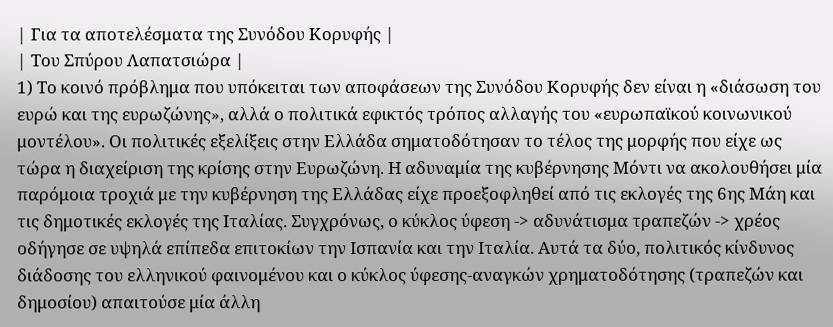| Για τα αποτελέσματα της Συνόδου Κορυφής |
| Του Σπύρου Λαπατσιώρα |
1) Το κοινό πρόβλημα που υπόκειται των αποφάσεων της Συνόδου Κορυφής δεν είναι η «διάσωση του ευρώ και της ευρωζώνης», αλλά ο πολιτικά εφικτός τρόπος αλλαγής του «ευρωπαϊκού κοινωνικού μοντέλου». Οι πολιτικές εξελίξεις στην Ελλάδα σηματοδότησαν το τέλος της μορφής που είχε ως τώρα η διαχείριση της κρίσης στην Ευρωζώνη. Η αδυναμία της κυβέρνησης Μόντι να ακολουθήσει μία παρόμοια τροχιά με την κυβέρνηση της Ελλάδας είχε προεξοφληθεί από τις εκλογές της 6ης Μάη και τις δημοτικές εκλογές της Ιταλίας. Συγχρόνως, ο κύκλος ύφεση -> αδυνάτισμα τραπεζών -> χρέος οδήγησε σε υψηλά επίπεδα επιτοκίων την Ισπανία και την Ιταλία. Αυτά τα δύο, πολιτικός κίνδυνος διάδοσης του ελληνικού φαινομένου και ο κύκλος ύφεσης-αναγκών χρηματοδότησης (τραπεζών και δημοσίου) απαιτούσε μία άλλη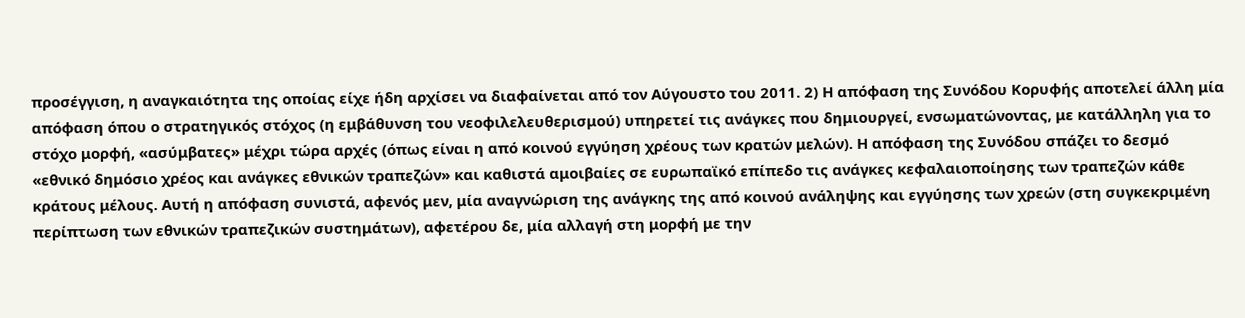προσέγγιση, η αναγκαιότητα της οποίας είχε ήδη αρχίσει να διαφαίνεται από τον Αύγουστο του 2011. 2) Η απόφαση της Συνόδου Κορυφής αποτελεί άλλη μία απόφαση όπου ο στρατηγικός στόχος (η εμβάθυνση του νεοφιλελευθερισμού) υπηρετεί τις ανάγκες που δημιουργεί, ενσωματώνοντας, με κατάλληλη για το στόχο μορφή, «ασύμβατες» μέχρι τώρα αρχές (όπως είναι η από κοινού εγγύηση χρέους των κρατών μελών). Η απόφαση της Συνόδου σπάζει το δεσμό «εθνικό δημόσιο χρέος και ανάγκες εθνικών τραπεζών» και καθιστά αμοιβαίες σε ευρωπαϊκό επίπεδο τις ανάγκες κεφαλαιοποίησης των τραπεζών κάθε κράτους μέλους. Αυτή η απόφαση συνιστά, αφενός μεν, μία αναγνώριση της ανάγκης της από κοινού ανάληψης και εγγύησης των χρεών (στη συγκεκριμένη περίπτωση των εθνικών τραπεζικών συστημάτων), αφετέρου δε, μία αλλαγή στη μορφή με την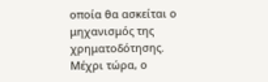οποία θα ασκείται ο μηχανισμός της χρηματοδότησης. Μέχρι τώρα, ο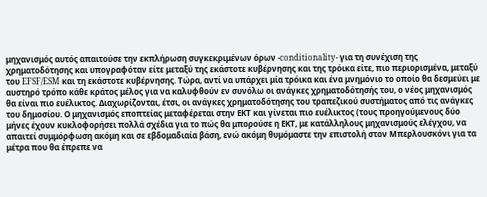μηχανισμός αυτός απαιτούσε την εκπλήρωση συγκεκριμένων όρων -conditionality- για τη συνέχιση της χρηματοδότησης και υπογραφόταν είτε μεταξύ της εκάστοτε κυβέρνησης και της τρόικα είτε, πιο περιορισμένα, μεταξύ του EFSF/ESM και τη εκάστοτε κυβέρνησης. Τώρα, αντί να υπάρχει μία τρόικα και ένα μνημόνιο το οποίο θα δεσμεύει με αυστηρό τρόπο κάθε κράτος μέλος για να καλυφθούν εν συνόλω οι ανάγκες χρηματοδότησής του, ο νέος μηχανισμός θα είναι πιο ευέλικτος. Διαχωρίζονται, έτσι, οι ανάγκες χρηματοδότησης του τραπεζικού συστήματος από τις ανάγκες του δημοσίου. Ο μηχανισμός εποπτείας μεταφέρεται στην ΕΚΤ και γίνεται πιο ευέλικτος (τους προηγούμενους δύο μήνες έχουν κυκλοφορήσει πολλά σχέδια για το πώς θα μπορούσε η ΕΚΤ, με κατάλληλους μηχανισμούς ελέγχου, να απαιτεί συμμόρφωση ακόμη και σε εβδομαδιαία βάση, ενώ ακόμη θυμόμαστε την επιστολή στον Μπερλουσκόνι για τα μέτρα που θα έπρεπε να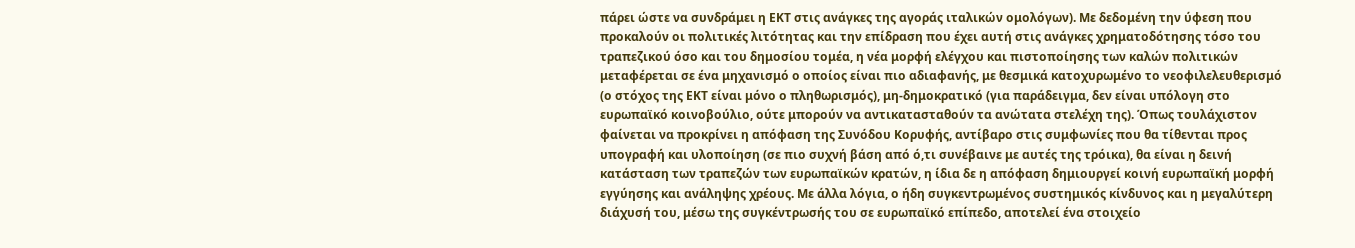πάρει ώστε να συνδράμει η ΕΚΤ στις ανάγκες της αγοράς ιταλικών ομολόγων). Με δεδομένη την ύφεση που προκαλούν οι πολιτικές λιτότητας και την επίδραση που έχει αυτή στις ανάγκες χρηματοδότησης τόσο του τραπεζικού όσο και του δημοσίου τομέα, η νέα μορφή ελέγχου και πιστοποίησης των καλών πολιτικών μεταφέρεται σε ένα μηχανισμό ο οποίος είναι πιο αδιαφανής, με θεσμικά κατοχυρωμένο το νεοφιλελευθερισμό (ο στόχος της ΕΚΤ είναι μόνο ο πληθωρισμός), μη-δημοκρατικό (για παράδειγμα, δεν είναι υπόλογη στο ευρωπαϊκό κοινοβούλιο, ούτε μπορούν να αντικατασταθούν τα ανώτατα στελέχη της). Όπως τουλάχιστον φαίνεται να προκρίνει η απόφαση της Συνόδου Κορυφής, αντίβαρο στις συμφωνίες που θα τίθενται προς υπογραφή και υλοποίηση (σε πιο συχνή βάση από ό,τι συνέβαινε με αυτές της τρόικα), θα είναι η δεινή κατάσταση των τραπεζών των ευρωπαϊκών κρατών, η ίδια δε η απόφαση δημιουργεί κοινή ευρωπαϊκή μορφή εγγύησης και ανάληψης χρέους. Με άλλα λόγια, ο ήδη συγκεντρωμένος συστημικός κίνδυνος και η μεγαλύτερη διάχυσή του, μέσω της συγκέντρωσής του σε ευρωπαϊκό επίπεδο, αποτελεί ένα στοιχείο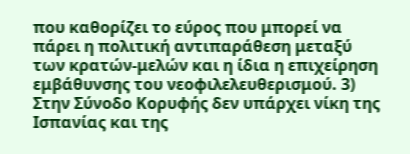που καθορίζει το εύρος που μπορεί να πάρει η πολιτική αντιπαράθεση μεταξύ των κρατών-μελών και η ίδια η επιχείρηση εμβάθυνσης του νεοφιλελευθερισμού. 3) Στην Σύνοδο Κορυφής δεν υπάρχει νίκη της Ισπανίας και της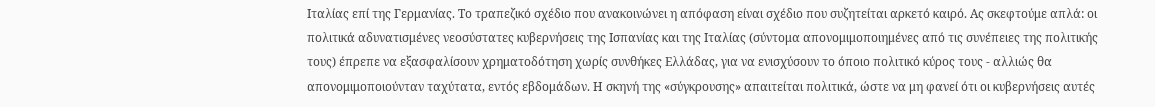Ιταλίας επί της Γερμανίας. Το τραπεζικό σχέδιο που ανακοινώνει η απόφαση είναι σχέδιο που συζητείται αρκετό καιρό. Ας σκεφτούμε απλά: οι πολιτικά αδυνατισμένες νεοσύστατες κυβερνήσεις της Ισπανίας και της Ιταλίας (σύντομα απονομιμοποιημένες από τις συνέπειες της πολιτικής τους) έπρεπε να εξασφαλίσουν χρηματοδότηση χωρίς συνθήκες Ελλάδας, για να ενισχύσουν το όποιο πολιτικό κύρος τους - αλλιώς θα απονομιμοποιούνταν ταχύτατα, εντός εβδομάδων. Η σκηνή της «σύγκρουσης» απαιτείται πολιτικά, ώστε να μη φανεί ότι οι κυβερνήσεις αυτές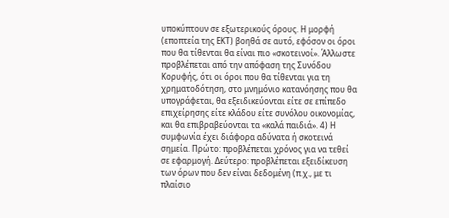υποκύπτουν σε εξωτερικούς όρους. Η μορφή (εποπτεία της ΕΚΤ) βοηθά σε αυτό, εφόσον οι όροι που θα τίθενται θα είναι πιο «σκοτεινοί». Άλλωστε προβλέπεται από την απόφαση της Συνόδου Κορυφής, ότι οι όροι που θα τίθενται για τη χρηματοδότηση, στο μνημόνιο κατανόησης που θα υπογράφεται, θα εξειδικεύονται είτε σε επίπεδο επιχείρησης είτε κλάδου είτε συνόλου οικονομίας, και θα επιβραβεύονται τα «καλά παιδιά». 4) Η συμφωνία έχει διάφορα αδύνατα ή σκοτεινά σημεία. Πρώτο: προβλέπεται χρόνος για να τεθεί σε εφαρμογή. Δεύτερο: προβλέπεται εξειδίκευση των όρων που δεν είναι δεδομένη (π.χ., με τι πλαίσιο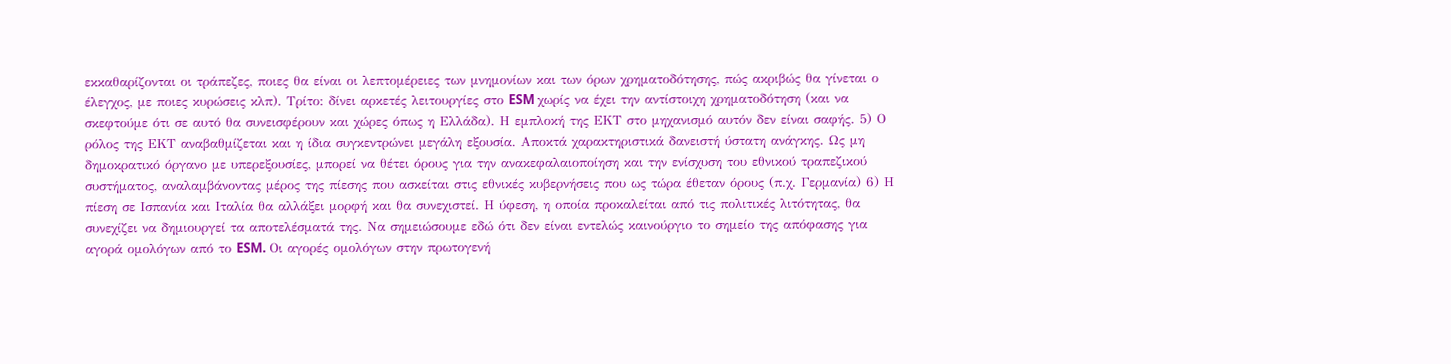εκκαθαρίζονται οι τράπεζες, ποιες θα είναι οι λεπτομέρειες των μνημονίων και των όρων χρηματοδότησης, πώς ακριβώς θα γίνεται ο έλεγχος, με ποιες κυρώσεις κλπ). Τρίτο: δίνει αρκετές λειτουργίες στο ESM χωρίς να έχει την αντίστοιχη χρηματοδότηση (και να σκεφτούμε ότι σε αυτό θα συνεισφέρουν και χώρες όπως η Ελλάδα). Η εμπλοκή της ΕΚΤ στο μηχανισμό αυτόν δεν είναι σαφής. 5) Ο ρόλος της ΕΚΤ αναβαθμίζεται και η ίδια συγκεντρώνει μεγάλη εξουσία. Αποκτά χαρακτηριστικά δανειστή ύστατη ανάγκης. Ως μη δημοκρατικό όργανο με υπερεξουσίες, μπορεί να θέτει όρους για την ανακεφαλαιοποίηση και την ενίσχυση του εθνικού τραπεζικού συστήματος, αναλαμβάνοντας μέρος της πίεσης που ασκείται στις εθνικές κυβερνήσεις που ως τώρα έθεταν όρους (π.χ. Γερμανία) 6) Η πίεση σε Ισπανία και Ιταλία θα αλλάξει μορφή και θα συνεχιστεί. Η ύφεση, η οποία προκαλείται από τις πολιτικές λιτότητας, θα συνεχίζει να δημιουργεί τα αποτελέσματά της. Να σημειώσουμε εδώ ότι δεν είναι εντελώς καινούργιο το σημείο της απόφασης για αγορά ομολόγων από το ESM. Οι αγορές ομολόγων στην πρωτογενή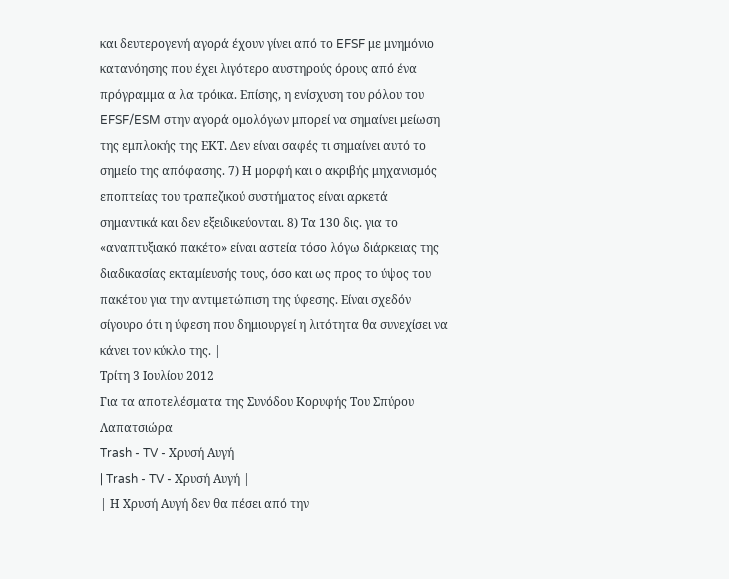και δευτερογενή αγορά έχουν γίνει από το EFSF με μνημόνιο κατανόησης που έχει λιγότερο αυστηρούς όρους από ένα πρόγραμμα α λα τρόικα. Επίσης, η ενίσχυση του ρόλου του EFSF/ESM στην αγορά ομολόγων μπορεί να σημαίνει μείωση της εμπλοκής της ΕΚΤ. Δεν είναι σαφές τι σημαίνει αυτό το σημείο της απόφασης. 7) Η μορφή και ο ακριβής μηχανισμός εποπτείας του τραπεζικού συστήματος είναι αρκετά σημαντικά και δεν εξειδικεύονται. 8) Τα 130 δις. για το «αναπτυξιακό πακέτο» είναι αστεία τόσο λόγω διάρκειας της διαδικασίας εκταμίευσής τους, όσο και ως προς το ύψος του πακέτου για την αντιμετώπιση της ύφεσης. Είναι σχεδόν σίγουρο ότι η ύφεση που δημιουργεί η λιτότητα θα συνεχίσει να κάνει τον κύκλο της. |
Τρίτη 3 Ιουλίου 2012
Για τα αποτελέσματα της Συνόδου Κορυφής Του Σπύρου Λαπατσιώρα
Trash - TV - Χρυσή Αυγή
| Trash - TV - Χρυσή Αυγή |
| Η Χρυσή Αυγή δεν θα πέσει από την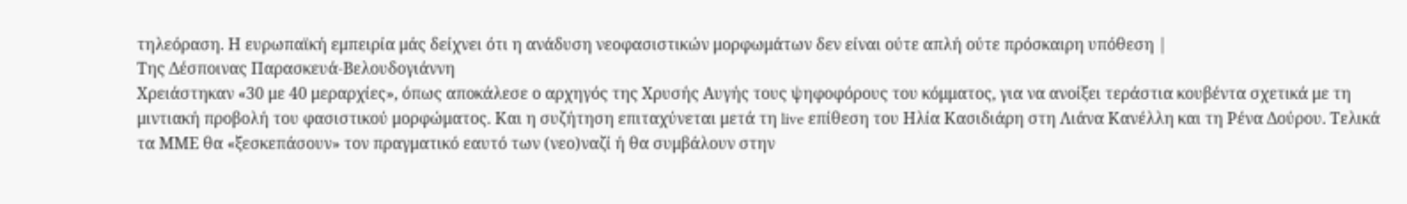τηλεόραση. Η ευρωπαϊκή εμπειρία μάς δείχνει ότι η ανάδυση νεοφασιστικών μορφωμάτων δεν είναι ούτε απλή ούτε πρόσκαιρη υπόθεση |
Της Δέσποινας Παρασκευά-Βελουδογιάννη
Χρειάστηκαν «30 με 40 μεραρχίες», όπως αποκάλεσε ο αρχηγός της Χρυσής Αυγής τους ψηφοφόρους του κόμματος, για να ανοίξει τεράστια κουβέντα σχετικά με τη μιντιακή προβολή του φασιστικού μορφώματος. Και η συζήτηση επιταχύνεται μετά τη live επίθεση του Ηλία Κασιδιάρη στη Λιάνα Κανέλλη και τη Ρένα Δούρου. Τελικά τα ΜΜΕ θα «ξεσκεπάσουν» τον πραγματικό εαυτό των (νεο)ναζί ή θα συμβάλουν στην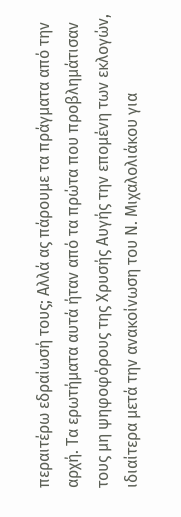περαιτέρω εδραίωσή τους; Αλλά ας πάρουμε τα πράγματα από την αρχή. Τα ερωτήματα αυτά ήταν από τα πρώτα που προβλημάτισαν τους μη ψηφοφόρους της Χρυσής Αυγής την επομένη των εκλογών, ιδιαίτερα μετά την ανακοίνωση του Ν. Μιχαλολιάκου για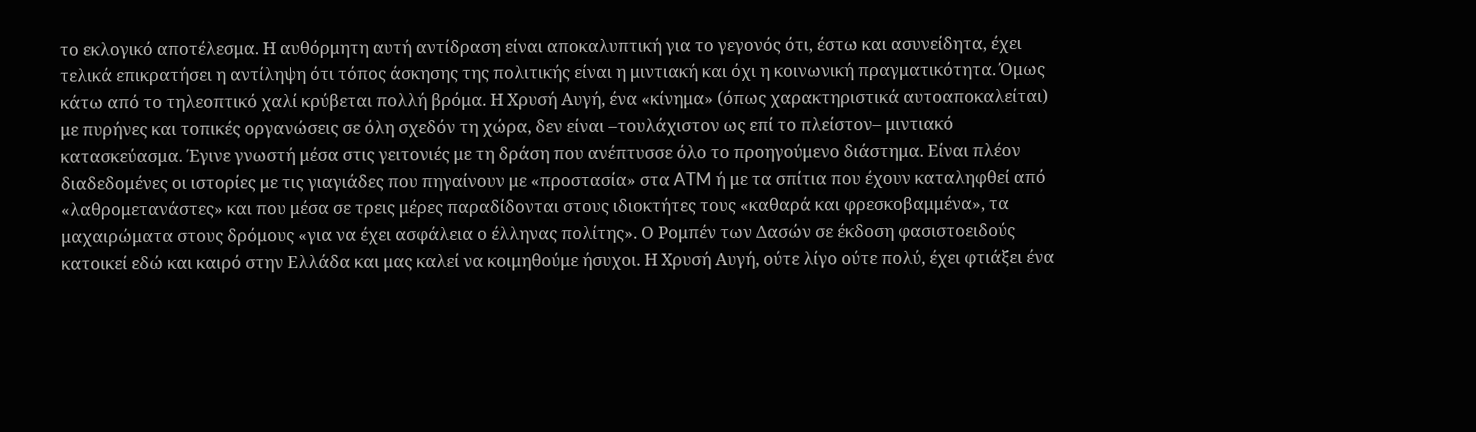το εκλογικό αποτέλεσμα. Η αυθόρμητη αυτή αντίδραση είναι αποκαλυπτική για το γεγονός ότι, έστω και ασυνείδητα, έχει τελικά επικρατήσει η αντίληψη ότι τόπος άσκησης της πολιτικής είναι η μιντιακή και όχι η κοινωνική πραγματικότητα. Όμως κάτω από το τηλεοπτικό χαλί κρύβεται πολλή βρόμα. Η Χρυσή Αυγή, ένα «κίνημα» (όπως χαρακτηριστικά αυτοαποκαλείται) με πυρήνες και τοπικές οργανώσεις σε όλη σχεδόν τη χώρα, δεν είναι –τουλάχιστον ως επί το πλείστον– μιντιακό κατασκεύασμα. Έγινε γνωστή μέσα στις γειτονιές με τη δράση που ανέπτυσσε όλο το προηγούμενο διάστημα. Είναι πλέον διαδεδομένες οι ιστορίες με τις γιαγιάδες που πηγαίνουν με «προστασία» στα ATM ή με τα σπίτια που έχουν καταληφθεί από «λαθρομετανάστες» και που μέσα σε τρεις μέρες παραδίδονται στους ιδιοκτήτες τους «καθαρά και φρεσκοβαμμένα», τα μαχαιρώματα στους δρόμους «για να έχει ασφάλεια ο έλληνας πολίτης». Ο Ρομπέν των Δασών σε έκδοση φασιστοειδούς κατοικεί εδώ και καιρό στην Ελλάδα και μας καλεί να κοιμηθούμε ήσυχοι. Η Χρυσή Αυγή, ούτε λίγο ούτε πολύ, έχει φτιάξει ένα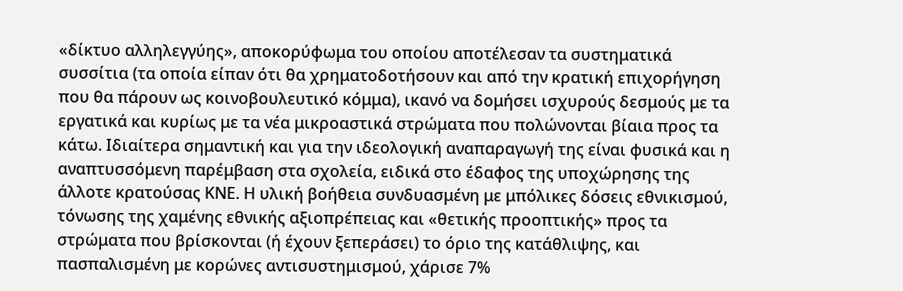«δίκτυο αλληλεγγύης», αποκορύφωμα του οποίου αποτέλεσαν τα συστηματικά συσσίτια (τα οποία είπαν ότι θα χρηματοδοτήσουν και από την κρατική επιχορήγηση που θα πάρουν ως κοινοβουλευτικό κόμμα), ικανό να δομήσει ισχυρούς δεσμούς με τα εργατικά και κυρίως με τα νέα μικροαστικά στρώματα που πολώνονται βίαια προς τα κάτω. Ιδιαίτερα σημαντική και για την ιδεολογική αναπαραγωγή της είναι φυσικά και η αναπτυσσόμενη παρέμβαση στα σχολεία, ειδικά στο έδαφος της υποχώρησης της άλλοτε κρατούσας ΚΝΕ. Η υλική βοήθεια συνδυασμένη με μπόλικες δόσεις εθνικισμού, τόνωσης της χαμένης εθνικής αξιοπρέπειας και «θετικής προοπτικής» προς τα στρώματα που βρίσκονται (ή έχουν ξεπεράσει) το όριο της κατάθλιψης, και πασπαλισμένη με κορώνες αντισυστημισμού, χάρισε 7%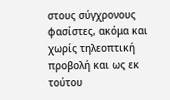στους σύγχρονους φασίστες, ακόμα και χωρίς τηλεοπτική προβολή και ως εκ τούτου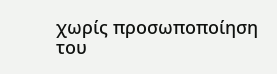χωρίς προσωποποίηση του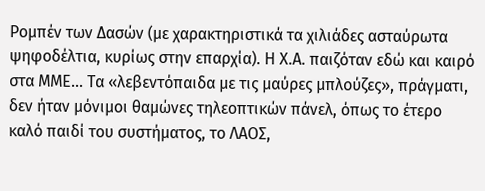Ρομπέν των Δασών (με χαρακτηριστικά τα χιλιάδες ασταύρωτα ψηφοδέλτια, κυρίως στην επαρχία). Η Χ.Α. παιζόταν εδώ και καιρό στα ΜΜΕ… Τα «λεβεντόπαιδα με τις μαύρες μπλούζες», πράγματι, δεν ήταν μόνιμοι θαμώνες τηλεοπτικών πάνελ, όπως το έτερο καλό παιδί του συστήματος, το ΛΑΟΣ,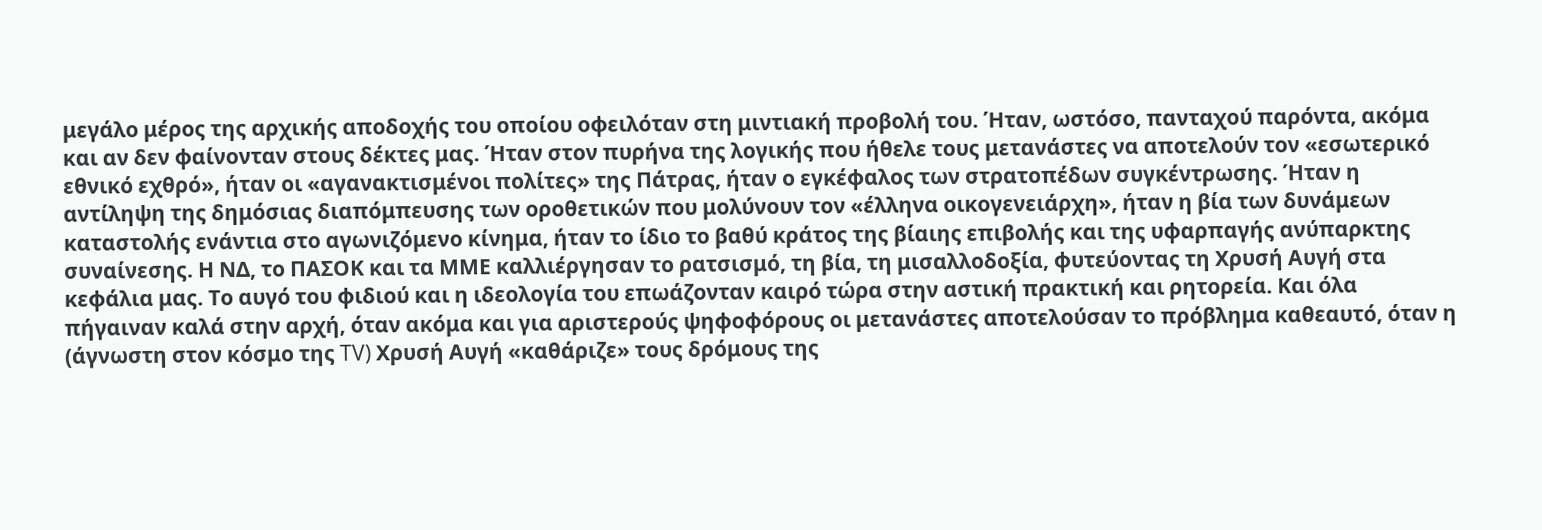μεγάλο μέρος της αρχικής αποδοχής του οποίου οφειλόταν στη μιντιακή προβολή του. Ήταν, ωστόσο, πανταχού παρόντα, ακόμα και αν δεν φαίνονταν στους δέκτες μας. Ήταν στον πυρήνα της λογικής που ήθελε τους μετανάστες να αποτελούν τον «εσωτερικό εθνικό εχθρό», ήταν οι «αγανακτισμένοι πολίτες» της Πάτρας, ήταν ο εγκέφαλος των στρατοπέδων συγκέντρωσης. Ήταν η αντίληψη της δημόσιας διαπόμπευσης των οροθετικών που μολύνουν τον «έλληνα οικογενειάρχη», ήταν η βία των δυνάμεων καταστολής ενάντια στο αγωνιζόμενο κίνημα, ήταν το ίδιο το βαθύ κράτος της βίαιης επιβολής και της υφαρπαγής ανύπαρκτης συναίνεσης. Η ΝΔ, το ΠΑΣΟΚ και τα ΜΜΕ καλλιέργησαν το ρατσισμό, τη βία, τη μισαλλοδοξία, φυτεύοντας τη Χρυσή Αυγή στα κεφάλια μας. Το αυγό του φιδιού και η ιδεολογία του επωάζονταν καιρό τώρα στην αστική πρακτική και ρητορεία. Και όλα πήγαιναν καλά στην αρχή, όταν ακόμα και για αριστερούς ψηφοφόρους οι μετανάστες αποτελούσαν το πρόβλημα καθεαυτό, όταν η (άγνωστη στον κόσμο της TV) Χρυσή Αυγή «καθάριζε» τους δρόμους της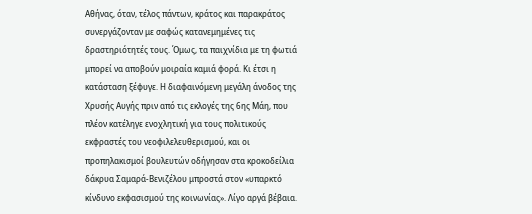Αθήνας, όταν, τέλος πάντων, κράτος και παρακράτος συνεργάζονταν με σαφώς κατανεμημένες τις δραστηριότητές τους. Όμως, τα παιχνίδια με τη φωτιά μπορεί να αποβούν μοιραία καμιά φορά. Κι έτσι η κατάσταση ξέφυγε. Η διαφαινόμενη μεγάλη άνοδος της Χρυσής Αυγής πριν από τις εκλογές της 6ης Μάη, που πλέον κατέληγε ενοχλητική για τους πολιτικούς εκφραστές του νεοφιλελευθερισμού, και οι προπηλακισμοί βουλευτών οδήγησαν στα κροκοδείλια δάκρυα Σαμαρά-Βενιζέλου μπροστά στον «υπαρκτό κίνδυνο εκφασισμού της κοινωνίας». Λίγο αργά βέβαια.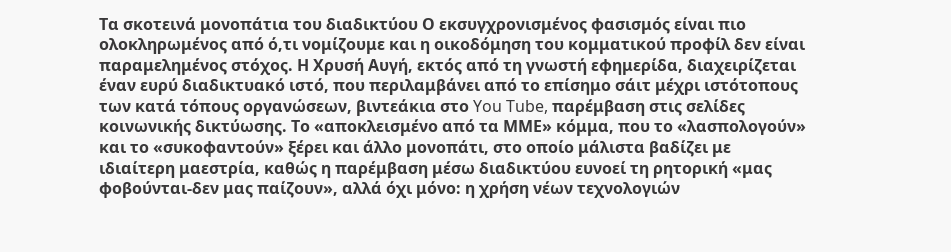Τα σκοτεινά μονοπάτια του διαδικτύου Ο εκσυγχρονισμένος φασισμός είναι πιο ολοκληρωμένος από ό,τι νομίζουμε και η οικοδόμηση του κομματικού προφίλ δεν είναι παραμελημένος στόχος. Η Χρυσή Αυγή, εκτός από τη γνωστή εφημερίδα, διαχειρίζεται έναν ευρύ διαδικτυακό ιστό, που περιλαμβάνει από το επίσημο σάιτ μέχρι ιστότοπους των κατά τόπους οργανώσεων, βιντεάκια στο You Tube, παρέμβαση στις σελίδες κοινωνικής δικτύωσης. Το «αποκλεισμένο από τα ΜΜΕ» κόμμα, που το «λασπολογούν» και το «συκοφαντούν» ξέρει και άλλο μονοπάτι, στο οποίο μάλιστα βαδίζει με ιδιαίτερη μαεστρία, καθώς η παρέμβαση μέσω διαδικτύου ευνοεί τη ρητορική «μας φοβούνται-δεν μας παίζουν», αλλά όχι μόνο: η χρήση νέων τεχνολογιών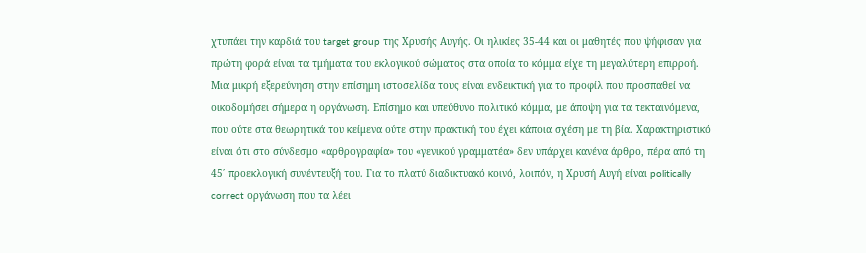χτυπάει την καρδιά του target group της Χρυσής Αυγής. Οι ηλικίες 35-44 και οι μαθητές που ψήφισαν για πρώτη φορά είναι τα τμήματα του εκλογικού σώματος στα οποία το κόμμα είχε τη μεγαλύτερη επιρροή. Μια μικρή εξερεύνηση στην επίσημη ιστοσελίδα τους είναι ενδεικτική για το προφίλ που προσπαθεί να οικοδομήσει σήμερα η οργάνωση. Επίσημο και υπεύθυνο πολιτικό κόμμα, με άποψη για τα τεκταινόμενα, που ούτε στα θεωρητικά του κείμενα ούτε στην πρακτική του έχει κάποια σχέση με τη βία. Χαρακτηριστικό είναι ότι στο σύνδεσμο «αρθρογραφία» του «γενικού γραμματέα» δεν υπάρχει κανένα άρθρο, πέρα από τη 45΄ προεκλογική συνέντευξή του. Για το πλατύ διαδικτυακό κοινό, λοιπόν, η Χρυσή Αυγή είναι politically correct οργάνωση που τα λέει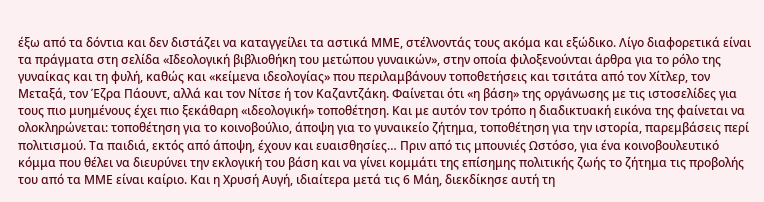έξω από τα δόντια και δεν διστάζει να καταγγείλει τα αστικά ΜΜΕ, στέλνοντάς τους ακόμα και εξώδικο. Λίγο διαφορετικά είναι τα πράγματα στη σελίδα «Ιδεολογική βιβλιοθήκη του μετώπου γυναικών», στην οποία φιλοξενούνται άρθρα για το ρόλο της γυναίκας και τη φυλή, καθώς και «κείμενα ιδεολογίας» που περιλαμβάνουν τοποθετήσεις και τσιτάτα από τον Χίτλερ, τον Μεταξά, τον Έζρα Πάουντ, αλλά και τον Νίτσε ή τον Καζαντζάκη. Φαίνεται ότι «η βάση» της οργάνωσης με τις ιστοσελίδες για τους πιο μυημένους έχει πιο ξεκάθαρη «ιδεολογική» τοποθέτηση. Και με αυτόν τον τρόπο η διαδικτυακή εικόνα της φαίνεται να ολοκληρώνεται: τοποθέτηση για το κοινοβούλιο, άποψη για το γυναικείο ζήτημα, τοποθέτηση για την ιστορία, παρεμβάσεις περί πολιτισμού. Τα παιδιά, εκτός από άποψη, έχουν και ευαισθησίες… Πριν από τις μπουνιές Ωστόσο, για ένα κοινοβουλευτικό κόμμα που θέλει να διευρύνει την εκλογική του βάση και να γίνει κομμάτι της επίσημης πολιτικής ζωής το ζήτημα τις προβολής του από τα ΜΜΕ είναι καίριο. Και η Χρυσή Αυγή, ιδιαίτερα μετά τις 6 Μάη, διεκδίκησε αυτή τη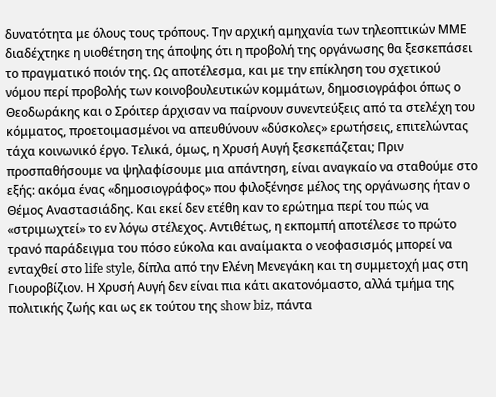δυνατότητα με όλους τους τρόπους. Την αρχική αμηχανία των τηλεοπτικών ΜΜΕ διαδέχτηκε η υιοθέτηση της άποψης ότι η προβολή της οργάνωσης θα ξεσκεπάσει το πραγματικό ποιόν της. Ως αποτέλεσμα, και με την επίκληση του σχετικού νόμου περί προβολής των κοινοβουλευτικών κομμάτων, δημοσιογράφοι όπως ο Θεοδωράκης και ο Σρόιτερ άρχισαν να παίρνουν συνεντεύξεις από τα στελέχη του κόμματος, προετοιμασμένοι να απευθύνουν «δύσκολες» ερωτήσεις, επιτελώντας τάχα κοινωνικό έργο. Τελικά, όμως, η Χρυσή Αυγή ξεσκεπάζεται; Πριν προσπαθήσουμε να ψηλαφίσουμε μια απάντηση, είναι αναγκαίο να σταθούμε στο εξής: ακόμα ένας «δημοσιογράφος» που φιλοξένησε μέλος της οργάνωσης ήταν ο Θέμος Αναστασιάδης. Και εκεί δεν ετέθη καν το ερώτημα περί του πώς να «στριμωχτεί» το εν λόγω στέλεχος. Αντιθέτως, η εκπομπή αποτέλεσε το πρώτο τρανό παράδειγμα του πόσο εύκολα και αναίμακτα ο νεοφασισμός μπορεί να ενταχθεί στο life style, δίπλα από την Ελένη Μενεγάκη και τη συμμετοχή μας στη Γιουροβίζιον. Η Χρυσή Αυγή δεν είναι πια κάτι ακατονόμαστο, αλλά τμήμα της πολιτικής ζωής και ως εκ τούτου της show biz, πάντα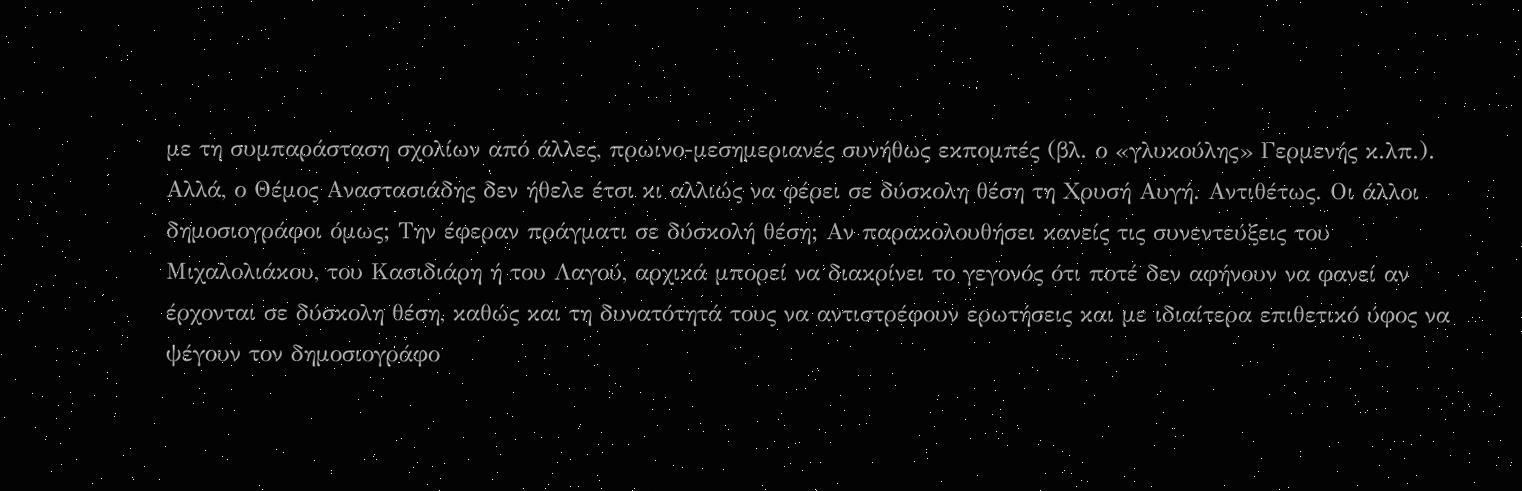με τη συμπαράσταση σχολίων από άλλες, πρωινο-μεσημεριανές συνήθως εκπομπές (βλ. ο «γλυκούλης» Γερμενής κ.λπ.). Αλλά, ο Θέμος Αναστασιάδης δεν ήθελε έτσι κι αλλιώς να φέρει σε δύσκολη θέση τη Χρυσή Αυγή. Αντιθέτως. Οι άλλοι δημοσιογράφοι όμως; Την έφεραν πράγματι σε δύσκολή θέση; Αν παρακολουθήσει κανείς τις συνεντεύξεις του Μιχαλολιάκου, του Κασιδιάρη ή του Λαγού, αρχικά μπορεί να διακρίνει το γεγονός ότι ποτέ δεν αφήνουν να φανεί αν έρχονται σε δύσκολη θέση, καθώς και τη δυνατότητά τους να αντιστρέφουν ερωτήσεις και με ιδιαίτερα επιθετικό ύφος να ψέγουν τον δημοσιογράφο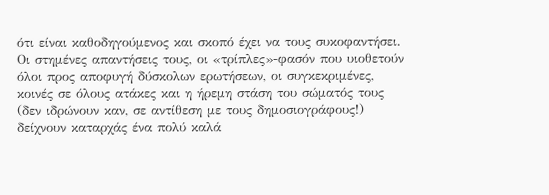ότι είναι καθοδηγούμενος και σκοπό έχει να τους συκοφαντήσει. Οι στημένες απαντήσεις τους, οι «τρίπλες»-φασόν που υιοθετούν όλοι προς αποφυγή δύσκολων ερωτήσεων, οι συγκεκριμένες, κοινές σε όλους ατάκες και η ήρεμη στάση του σώματός τους (δεν ιδρώνουν καν, σε αντίθεση με τους δημοσιογράφους!) δείχνουν καταρχάς ένα πολύ καλά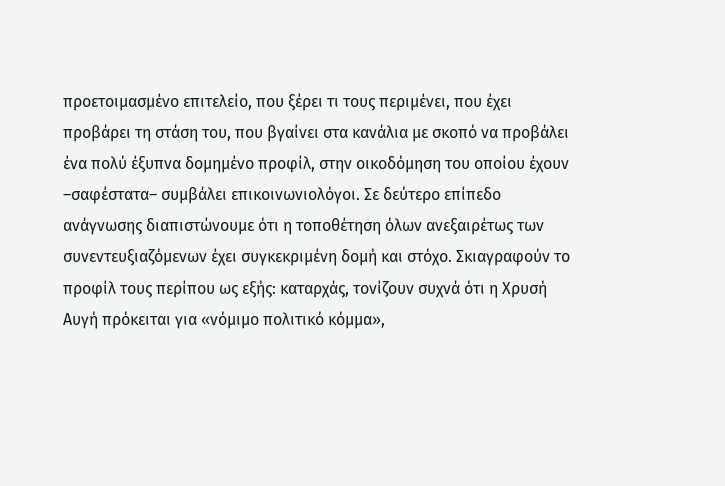προετοιμασμένο επιτελείο, που ξέρει τι τους περιμένει, που έχει προβάρει τη στάση του, που βγαίνει στα κανάλια με σκοπό να προβάλει ένα πολύ έξυπνα δομημένο προφίλ, στην οικοδόμηση του οποίου έχουν –σαφέστατα– συμβάλει επικοινωνιολόγοι. Σε δεύτερο επίπεδο ανάγνωσης διαπιστώνουμε ότι η τοποθέτηση όλων ανεξαιρέτως των συνεντευξιαζόμενων έχει συγκεκριμένη δομή και στόχο. Σκιαγραφούν το προφίλ τους περίπου ως εξής: καταρχάς, τονίζουν συχνά ότι η Χρυσή Αυγή πρόκειται για «νόμιμο πολιτικό κόμμα»,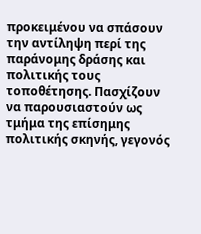προκειμένου να σπάσουν την αντίληψη περί της παράνομης δράσης και πολιτικής τους τοποθέτησης. Πασχίζουν να παρουσιαστούν ως τμήμα της επίσημης πολιτικής σκηνής, γεγονός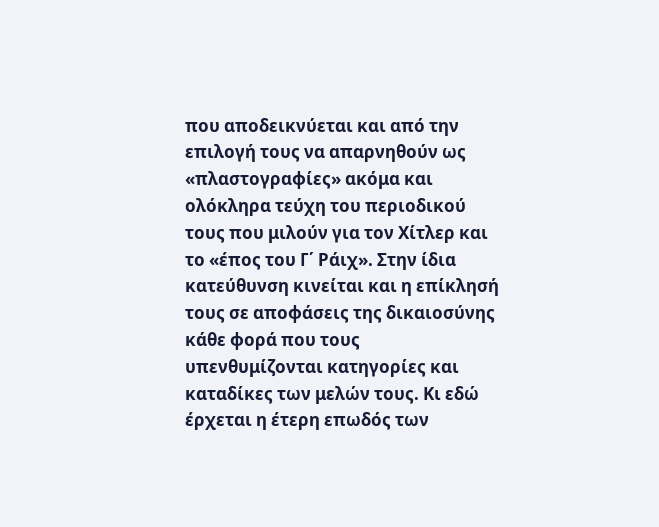που αποδεικνύεται και από την επιλογή τους να απαρνηθούν ως «πλαστογραφίες» ακόμα και ολόκληρα τεύχη του περιοδικού τους που μιλούν για τον Χίτλερ και το «έπος του Γ΄ Ράιχ». Στην ίδια κατεύθυνση κινείται και η επίκλησή τους σε αποφάσεις της δικαιοσύνης κάθε φορά που τους υπενθυμίζονται κατηγορίες και καταδίκες των μελών τους. Κι εδώ έρχεται η έτερη επωδός των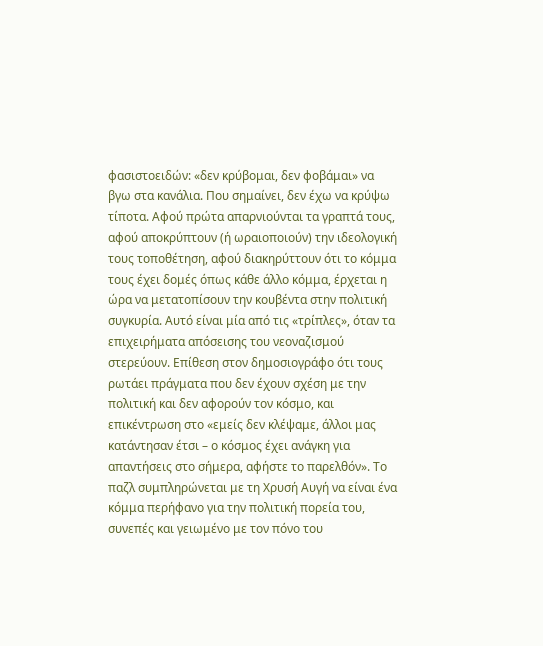φασιστοειδών: «δεν κρύβομαι, δεν φοβάμαι» να βγω στα κανάλια. Που σημαίνει, δεν έχω να κρύψω τίποτα. Αφού πρώτα απαρνιούνται τα γραπτά τους, αφού αποκρύπτουν (ή ωραιοποιούν) την ιδεολογική τους τοποθέτηση, αφού διακηρύττουν ότι το κόμμα τους έχει δομές όπως κάθε άλλο κόμμα, έρχεται η ώρα να μετατοπίσουν την κουβέντα στην πολιτική συγκυρία. Αυτό είναι μία από τις «τρίπλες», όταν τα επιχειρήματα απόσεισης του νεοναζισμού στερεύουν. Επίθεση στον δημοσιογράφο ότι τους ρωτάει πράγματα που δεν έχουν σχέση με την πολιτική και δεν αφορούν τον κόσμο, και επικέντρωση στο «εμείς δεν κλέψαμε, άλλοι μας κατάντησαν έτσι – ο κόσμος έχει ανάγκη για απαντήσεις στο σήμερα, αφήστε το παρελθόν». Το παζλ συμπληρώνεται με τη Χρυσή Αυγή να είναι ένα κόμμα περήφανο για την πολιτική πορεία του, συνεπές και γειωμένο με τον πόνο του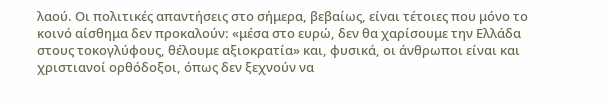λαού. Οι πολιτικές απαντήσεις στο σήμερα, βεβαίως, είναι τέτοιες που μόνο το κοινό αίσθημα δεν προκαλούν: «μέσα στο ευρώ, δεν θα χαρίσουμε την Ελλάδα στους τοκογλύφους, θέλουμε αξιοκρατία» και, φυσικά, οι άνθρωποι είναι και χριστιανοί ορθόδοξοι, όπως δεν ξεχνούν να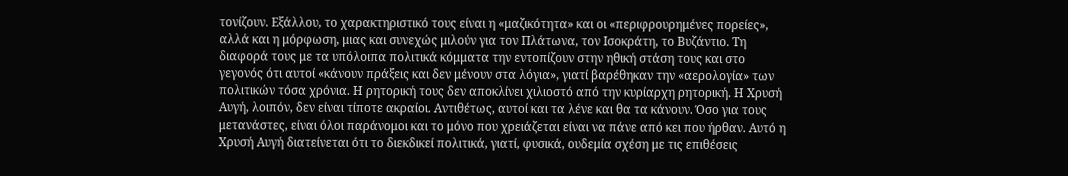τονίζουν. Εξάλλου, το χαρακτηριστικό τους είναι η «μαζικότητα» και οι «περιφρουρημένες πορείες», αλλά και η μόρφωση, μιας και συνεχώς μιλούν για τον Πλάτωνα, τον Ισοκράτη, το Βυζάντιο. Τη διαφορά τους με τα υπόλοιπα πολιτικά κόμματα την εντοπίζουν στην ηθική στάση τους και στο γεγονός ότι αυτοί «κάνουν πράξεις και δεν μένουν στα λόγια», γιατί βαρέθηκαν την «αερολογία» των πολιτικών τόσα χρόνια. Η ρητορική τους δεν αποκλίνει χιλιοστό από την κυρίαρχη ρητορική. Η Χρυσή Αυγή, λοιπόν, δεν είναι τίποτε ακραίοι. Αντιθέτως, αυτοί και τα λένε και θα τα κάνουν. Όσο για τους μετανάστες, είναι όλοι παράνομοι και το μόνο που χρειάζεται είναι να πάνε από κει που ήρθαν. Αυτό η Χρυσή Αυγή διατείνεται ότι το διεκδικεί πολιτικά, γιατί, φυσικά, ουδεμία σχέση με τις επιθέσεις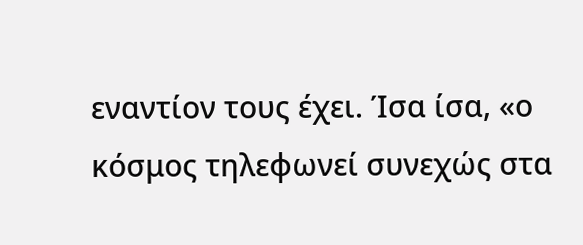εναντίον τους έχει. Ίσα ίσα, «ο κόσμος τηλεφωνεί συνεχώς στα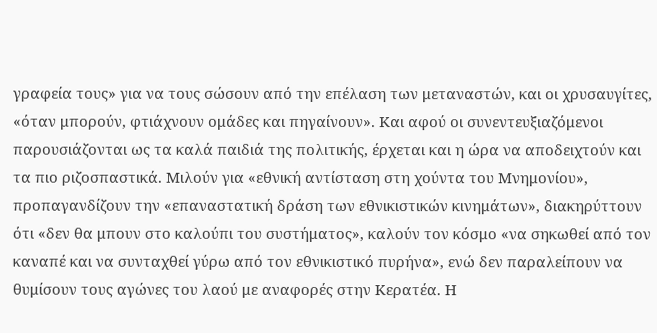γραφεία τους» για να τους σώσουν από την επέλαση των μεταναστών, και οι χρυσαυγίτες, «όταν μπορούν, φτιάχνουν ομάδες και πηγαίνουν». Και αφού οι συνεντευξιαζόμενοι παρουσιάζονται ως τα καλά παιδιά της πολιτικής, έρχεται και η ώρα να αποδειχτούν και τα πιο ριζοσπαστικά. Μιλούν για «εθνική αντίσταση στη χούντα του Μνημονίου», προπαγανδίζουν την «επαναστατική δράση των εθνικιστικών κινημάτων», διακηρύττουν ότι «δεν θα μπουν στο καλούπι του συστήματος», καλούν τον κόσμο «να σηκωθεί από τον καναπέ και να συνταχθεί γύρω από τον εθνικιστικό πυρήνα», ενώ δεν παραλείπουν να θυμίσουν τους αγώνες του λαού με αναφορές στην Κερατέα. Η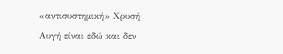«αντισυστημική» Χρυσή Αυγή είναι εδώ και δεν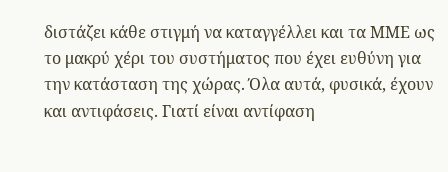διστάζει κάθε στιγμή να καταγγέλλει και τα ΜΜΕ ως το μακρύ χέρι του συστήματος που έχει ευθύνη για την κατάσταση της χώρας. Όλα αυτά, φυσικά, έχουν και αντιφάσεις. Γιατί είναι αντίφαση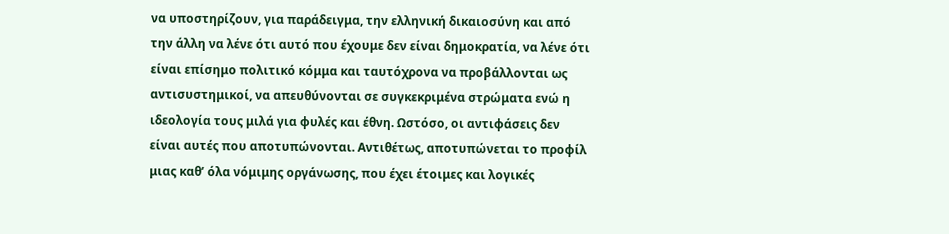να υποστηρίζουν, για παράδειγμα, την ελληνική δικαιοσύνη και από την άλλη να λένε ότι αυτό που έχουμε δεν είναι δημοκρατία, να λένε ότι είναι επίσημο πολιτικό κόμμα και ταυτόχρονα να προβάλλονται ως αντισυστημικοί, να απευθύνονται σε συγκεκριμένα στρώματα ενώ η ιδεολογία τους μιλά για φυλές και έθνη. Ωστόσο, οι αντιφάσεις δεν είναι αυτές που αποτυπώνονται. Αντιθέτως, αποτυπώνεται το προφίλ μιας καθ’ όλα νόμιμης οργάνωσης, που έχει έτοιμες και λογικές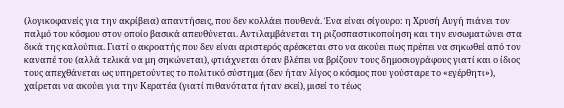(λογικοφανείς για την ακρίβεια) απαντήσεις, που δεν κολλάει πουθενά. Ένα είναι σίγουρο: η Χρυσή Αυγή πιάνει τον παλμό του κόσμου στον οποίο βασικά απευθύνεται. Αντιλαμβάνεται τη ριζοσπαστικοποίηση και την ενσωματώνει στα δικά της καλούπια. Γιατί ο ακροατής που δεν είναι αριστερός αρέσκεται στο να ακούει πως πρέπει να σηκωθεί από τον καναπέ του (αλλά τελικά να μη σηκώνεται), φτιάχνεται όταν βλέπει να βρίζουν τους δημοσιογράφους γιατί και ο ίδιος τους απεχθάνεται ως υπηρετούντες το πολιτικό σύστημα (δεν ήταν λίγος ο κόσμος που γούσταρε το «εγέρθητι»), χαίρεται να ακούει για την Κερατέα (γιατί πιθανότατα ήταν εκεί), μισεί το τέως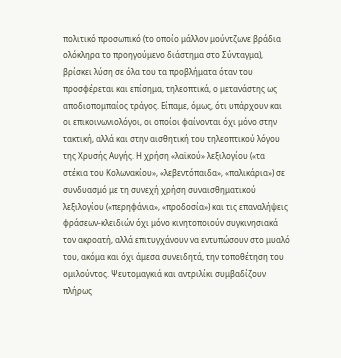πολιτικό προσωπικό (το οποίο μάλλον μούντζωνε βράδια ολόκληρα το προηγούμενο διάστημα στο Σύνταγμα), βρίσκει λύση σε όλα του τα προβλήματα όταν του προσφέρεται και επίσημα, τηλεοπτικά, ο μετανάστης ως αποδιοπομπαίος τράγος. Είπαμε, όμως, ότι υπάρχουν και οι επικοινωνιολόγοι, οι οποίοι φαίνονται όχι μόνο στην τακτική, αλλά και στην αισθητική του τηλεοπτικού λόγου της Χρυσής Αυγής. Η χρήση «λαϊκού» λεξιλογίου («τα στέκια του Κολωνακίου», «λεβεντόπαιδα», «παλικάρια») σε συνδυασμό με τη συνεχή χρήση συναισθηματικού λεξιλογίου («περηφάνια», «προδοσία») και τις επαναλήψεις φράσεων-κλειδιών όχι μόνο κινητοποιούν συγκινησιακά τον ακροατή, αλλά επιτυγχάνουν να εντυπώσουν στο μυαλό του, ακόμα και όχι άμεσα συνειδητά, την τοποθέτηση του ομιλούντος. Ψευτομαγκιά και αντριλίκι συμβαδίζουν πλήρως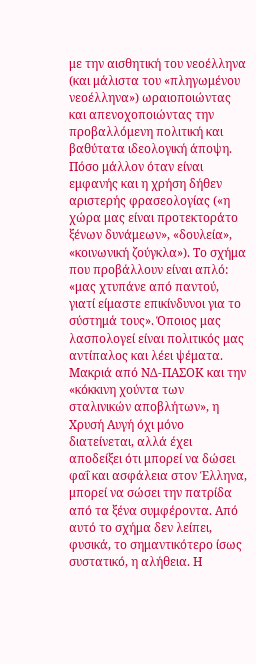με την αισθητική του νεοέλληνα (και μάλιστα του «πληγωμένου νεοέλληνα») ωραιοποιώντας και απενοχοποιώντας την προβαλλόμενη πολιτική και βαθύτατα ιδεολογική άποψη. Πόσο μάλλον όταν είναι εμφανής και η χρήση δήθεν αριστερής φρασεολογίας («η χώρα μας είναι προτεκτοράτο ξένων δυνάμεων», «δουλεία», «κοινωνική ζούγκλα»). Το σχήμα που προβάλλουν είναι απλό: «μας χτυπάνε από παντού, γιατί είμαστε επικίνδυνοι για το σύστημά τους». Όποιος μας λασπολογεί είναι πολιτικός μας αντίπαλος και λέει ψέματα. Μακριά από ΝΔ-ΠΑΣΟΚ και την «κόκκινη χούντα των σταλινικών αποβλήτων», η Χρυσή Αυγή όχι μόνο διατείνεται, αλλά έχει αποδείξει ότι μπορεί να δώσει φαΐ και ασφάλεια στον Έλληνα, μπορεί να σώσει την πατρίδα από τα ξένα συμφέροντα. Από αυτό το σχήμα δεν λείπει, φυσικά, το σημαντικότερο ίσως συστατικό, η αλήθεια. Η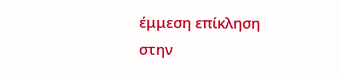έμμεση επίκληση στην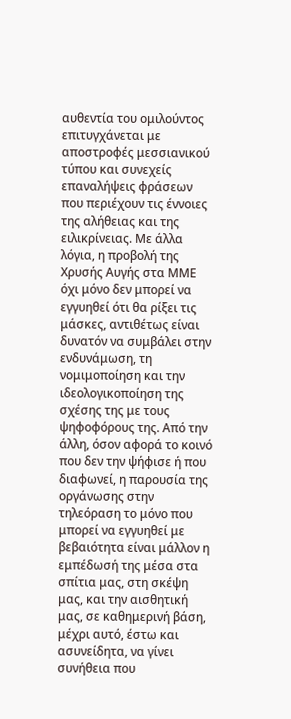αυθεντία του ομιλούντος επιτυγχάνεται με αποστροφές μεσσιανικού τύπου και συνεχείς επαναλήψεις φράσεων που περιέχουν τις έννοιες της αλήθειας και της ειλικρίνειας. Με άλλα λόγια, η προβολή της Χρυσής Αυγής στα ΜΜΕ όχι μόνο δεν μπορεί να εγγυηθεί ότι θα ρίξει τις μάσκες, αντιθέτως είναι δυνατόν να συμβάλει στην ενδυνάμωση, τη νομιμοποίηση και την ιδεολογικοποίηση της σχέσης της με τους ψηφοφόρους της. Από την άλλη, όσον αφορά το κοινό που δεν την ψήφισε ή που διαφωνεί, η παρουσία της οργάνωσης στην τηλεόραση το μόνο που μπορεί να εγγυηθεί με βεβαιότητα είναι μάλλον η εμπέδωσή της μέσα στα σπίτια μας, στη σκέψη μας, και την αισθητική μας, σε καθημερινή βάση, μέχρι αυτό, έστω και ασυνείδητα, να γίνει συνήθεια που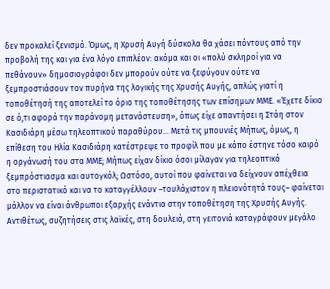δεν προκαλεί ξενισμό. Όμως, η Χρυσή Αυγή δύσκολα θα χάσει πόντους από την προβολή της και για ένα λόγο επιπλέον: ακόμα και οι «πολύ σκληροί για να πεθάνουν» δημοσιογράφοι δεν μπορούν ούτε να ξεφύγουν ούτε να ξεμπροστιάσουν τον πυρήνα της λογικής της Χρυσής Αυγής, απλώς γιατί η τοποθέτησή της αποτελεί το όριο της τοποθέτησης των επίσημων ΜΜΕ. «Έχετε δίκιο σε ό,τι αφορά την παράνομη μετανάστευση», όπως είχε απαντήσει η Στάη στον Κασιδιάρη μέσω τηλεοπτικού παραθύρου… Μετά τις μπουνιές Μήπως, όμως, η επίθεση του Ηλία Κασιδιάρη κατέστρεψε το προφίλ που με κόπο έστηνε τόσο καιρό η οργάνωσή του στα ΜΜΕ; Μήπως είχαν δίκιο όσοι μίλαγαν για τηλεοπτικό ξεμπρόστιασμα και αυτογκόλ; Ωστόσο, αυτοί που φαίνεται να δείχνουν απέχθεια στο περιστατικό και να το καταγγέλλουν –τουλάχιστον η πλειονότητά τους– φαίνεται μάλλον να είναι άνθρωποι εξαρχής ενάντια στην τοποθέτηση της Χρυσής Αυγής. Αντιθέτως, συζητήσεις στις λαϊκές, στη δουλειά, στη γειτονιά καταγράφουν μεγάλο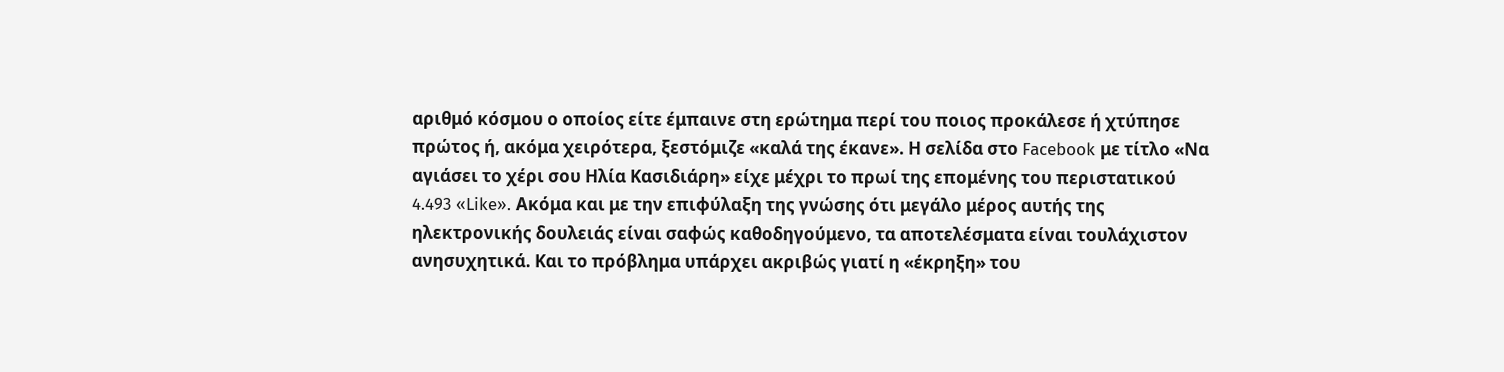αριθμό κόσμου ο οποίος είτε έμπαινε στη ερώτημα περί του ποιος προκάλεσε ή χτύπησε πρώτος ή, ακόμα χειρότερα, ξεστόμιζε «καλά της έκανε». Η σελίδα στο Facebook με τίτλο «Να αγιάσει το χέρι σου Ηλία Κασιδιάρη» είχε μέχρι το πρωί της επομένης του περιστατικού 4.493 «Like». Ακόμα και με την επιφύλαξη της γνώσης ότι μεγάλο μέρος αυτής της ηλεκτρονικής δουλειάς είναι σαφώς καθοδηγούμενο, τα αποτελέσματα είναι τουλάχιστον ανησυχητικά. Και το πρόβλημα υπάρχει ακριβώς γιατί η «έκρηξη» του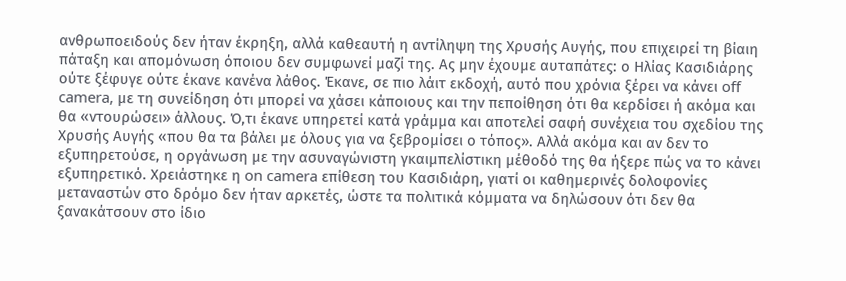ανθρωποειδούς δεν ήταν έκρηξη, αλλά καθεαυτή η αντίληψη της Χρυσής Αυγής, που επιχειρεί τη βίαιη πάταξη και απομόνωση όποιου δεν συμφωνεί μαζί της. Ας μην έχουμε αυταπάτες: ο Ηλίας Κασιδιάρης ούτε ξέφυγε ούτε έκανε κανένα λάθος. Έκανε, σε πιο λάιτ εκδοχή, αυτό που χρόνια ξέρει να κάνει off camera, με τη συνείδηση ότι μπορεί να χάσει κάποιους και την πεποίθηση ότι θα κερδίσει ή ακόμα και θα «ντουρώσει» άλλους. Ό,τι έκανε υπηρετεί κατά γράμμα και αποτελεί σαφή συνέχεια του σχεδίου της Χρυσής Αυγής «που θα τα βάλει με όλους για να ξεβρομίσει ο τόπος». Αλλά ακόμα και αν δεν το εξυπηρετούσε, η οργάνωση με την ασυναγώνιστη γκαιμπελίστικη μέθοδό της θα ήξερε πώς να το κάνει εξυπηρετικό. Χρειάστηκε η on camera επίθεση του Κασιδιάρη, γιατί οι καθημερινές δολοφονίες μεταναστών στο δρόμο δεν ήταν αρκετές, ώστε τα πολιτικά κόμματα να δηλώσουν ότι δεν θα ξανακάτσουν στο ίδιο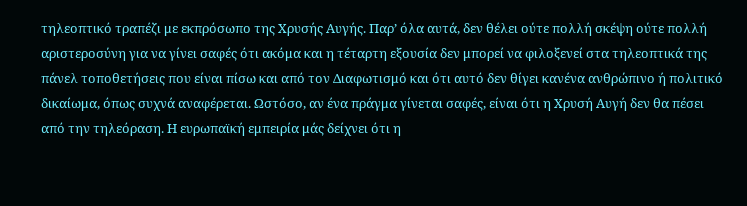τηλεοπτικό τραπέζι με εκπρόσωπο της Χρυσής Αυγής. Παρ’ όλα αυτά, δεν θέλει ούτε πολλή σκέψη ούτε πολλή αριστεροσύνη για να γίνει σαφές ότι ακόμα και η τέταρτη εξουσία δεν μπορεί να φιλοξενεί στα τηλεοπτικά της πάνελ τοποθετήσεις που είναι πίσω και από τον Διαφωτισμό και ότι αυτό δεν θίγει κανένα ανθρώπινο ή πολιτικό δικαίωμα, όπως συχνά αναφέρεται. Ωστόσο, αν ένα πράγμα γίνεται σαφές, είναι ότι η Χρυσή Αυγή δεν θα πέσει από την τηλεόραση. Η ευρωπαϊκή εμπειρία μάς δείχνει ότι η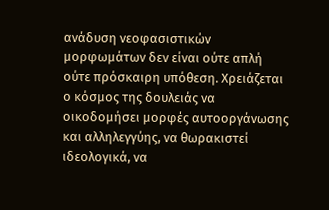ανάδυση νεοφασιστικών μορφωμάτων δεν είναι ούτε απλή ούτε πρόσκαιρη υπόθεση. Χρειάζεται ο κόσμος της δουλειάς να οικοδομήσει μορφές αυτοοργάνωσης και αλληλεγγύης, να θωρακιστεί ιδεολογικά, να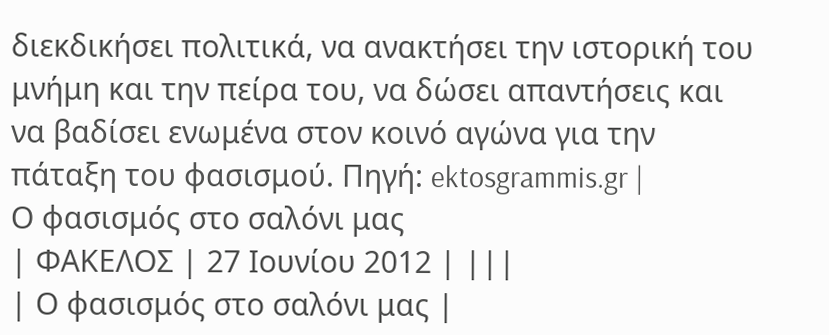διεκδικήσει πολιτικά, να ανακτήσει την ιστορική του μνήμη και την πείρα του, να δώσει απαντήσεις και να βαδίσει ενωμένα στον κοινό αγώνα για την πάταξη του φασισμού. Πηγή: ektosgrammis.gr |
Ο φασισμός στο σαλόνι μας
| ΦΑΚΕΛΟΣ | 27 Ιουνίου 2012 | |||
| Ο φασισμός στο σαλόνι μας |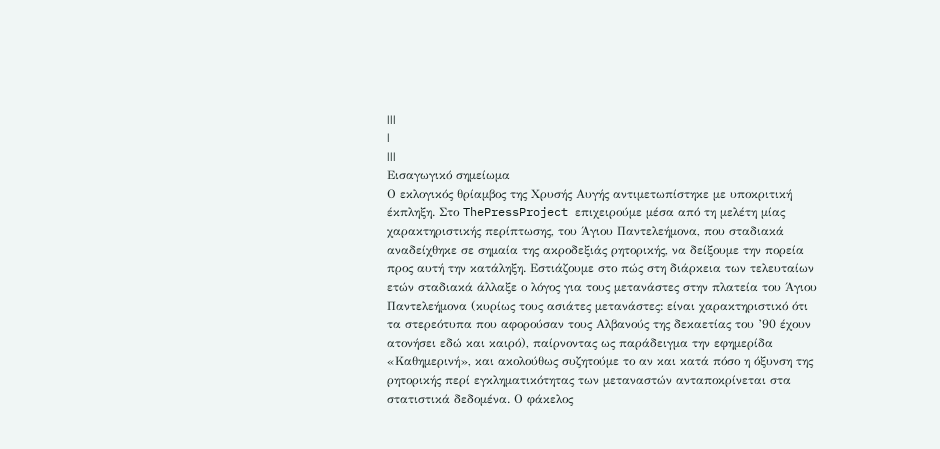|||
|
|||
Εισαγωγικό σημείωμα
Ο εκλογικός θρίαμβος της Χρυσής Αυγής αντιμετωπίστηκε με υποκριτική
έκπληξη. Στο ThePressProject επιχειρούμε μέσα από τη μελέτη μίας
χαρακτηριστικής περίπτωσης, του Άγιου Παντελεήμονα, που σταδιακά
αναδείχθηκε σε σημαία της ακροδεξιάς ρητορικής, να δείξουμε την πορεία
προς αυτή την κατάληξη. Εστιάζουμε στο πώς στη διάρκεια των τελευταίων
ετών σταδιακά άλλαξε ο λόγος για τους μετανάστες στην πλατεία του Άγιου
Παντελεήμονα (κυρίως τους ασιάτες μετανάστες: είναι χαρακτηριστικό ότι
τα στερεότυπα που αφορούσαν τους Αλβανούς της δεκαετίας του ’90 έχουν
ατονήσει εδώ και καιρό), παίρνοντας ως παράδειγμα την εφημερίδα
«Καθημερινή», και ακολούθως συζητούμε το αν και κατά πόσο η όξυνση της
ρητορικής περί εγκληματικότητας των μεταναστών ανταποκρίνεται στα
στατιστικά δεδομένα. Ο φάκελος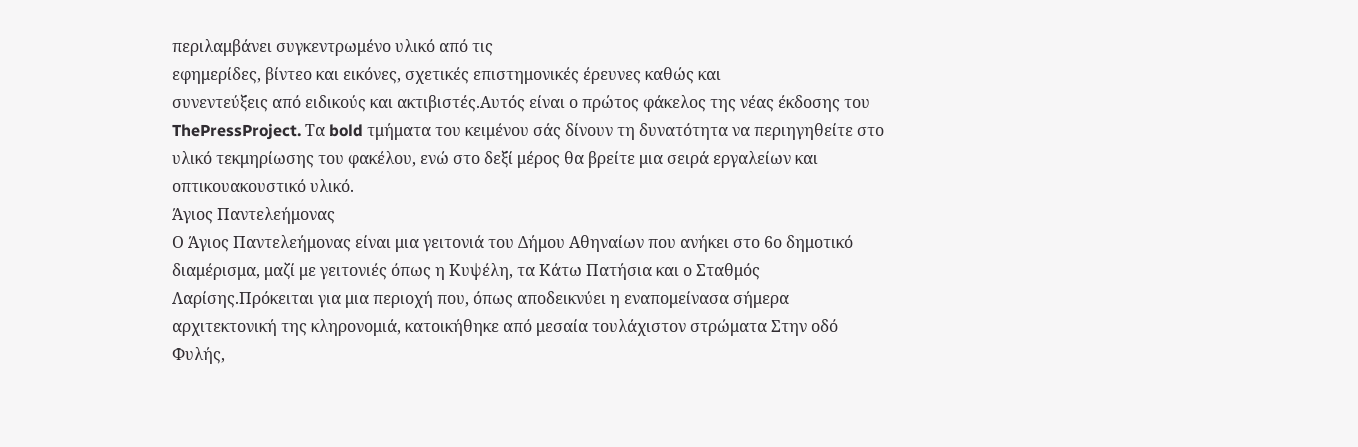περιλαμβάνει συγκεντρωμένο υλικό από τις
εφημερίδες, βίντεο και εικόνες, σχετικές επιστημονικές έρευνες καθώς και
συνεντεύξεις από ειδικούς και ακτιβιστές.Αυτός είναι ο πρώτος φάκελος της νέας έκδοσης του ThePressProject. Τα bold τμήματα του κειμένου σάς δίνουν τη δυνατότητα να περιηγηθείτε στο υλικό τεκμηρίωσης του φακέλου, ενώ στο δεξί μέρος θα βρείτε μια σειρά εργαλείων και οπτικουακουστικό υλικό.
Άγιος Παντελεήμονας
Ο Άγιος Παντελεήμονας είναι μια γειτονιά του Δήμου Αθηναίων που ανήκει στο 6ο δημοτικό διαμέρισμα, μαζί με γειτονιές όπως η Κυψέλη, τα Κάτω Πατήσια και ο Σταθμός Λαρίσης.Πρόκειται για μια περιοχή που, όπως αποδεικνύει η εναπομείνασα σήμερα αρχιτεκτονική της κληρονομιά, κατοικήθηκε από μεσαία τουλάχιστον στρώματα Στην οδό Φυλής,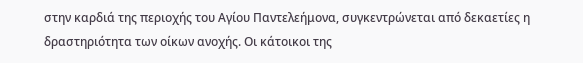στην καρδιά της περιοχής του Αγίου Παντελεήμονα, συγκεντρώνεται από δεκαετίες η δραστηριότητα των οίκων ανοχής. Οι κάτοικοι της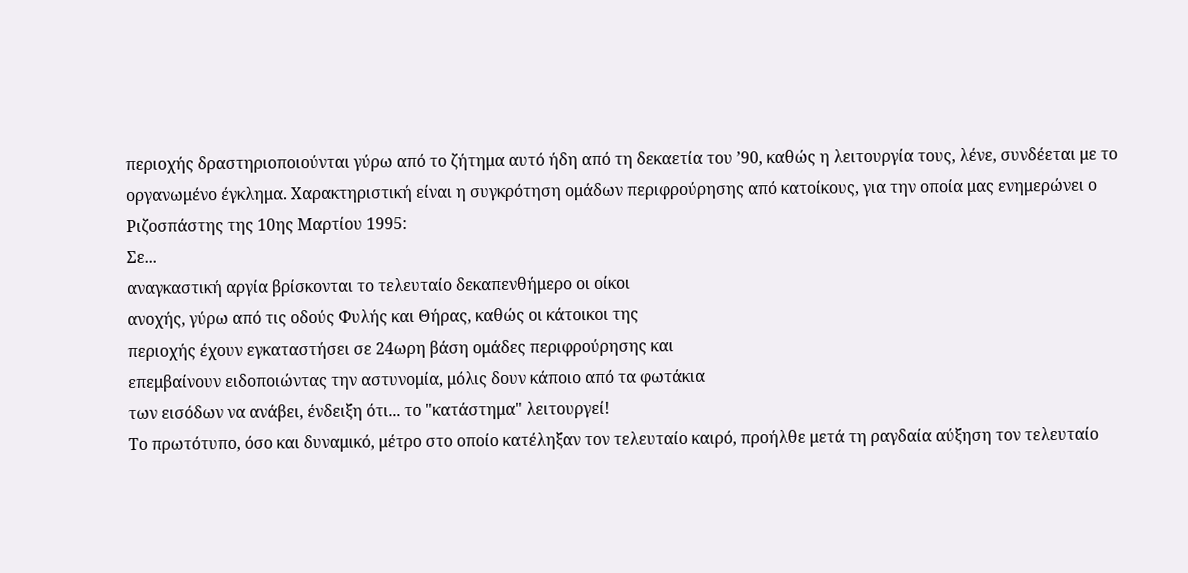περιοχής δραστηριοποιούνται γύρω από το ζήτημα αυτό ήδη από τη δεκαετία του ’90, καθώς η λειτουργία τους, λένε, συνδέεται με το οργανωμένο έγκλημα. Χαρακτηριστική είναι η συγκρότηση ομάδων περιφρούρησης από κατοίκους, για την οποία μας ενημερώνει ο Ριζοσπάστης της 10ης Μαρτίου 1995:
Σε...
αναγκαστική αργία βρίσκονται το τελευταίο δεκαπενθήμερο οι οίκοι
ανοχής, γύρω από τις οδούς Φυλής και Θήρας, καθώς οι κάτοικοι της
περιοχής έχουν εγκαταστήσει σε 24ωρη βάση ομάδες περιφρούρησης και
επεμβαίνουν ειδοποιώντας την αστυνομία, μόλις δουν κάποιο από τα φωτάκια
των εισόδων να ανάβει, ένδειξη ότι... το "κατάστημα" λειτουργεί!
Το πρωτότυπο, όσο και δυναμικό, μέτρο στο οποίο κατέληξαν τον τελευταίο καιρό, προήλθε μετά τη ραγδαία αύξηση τον τελευταίο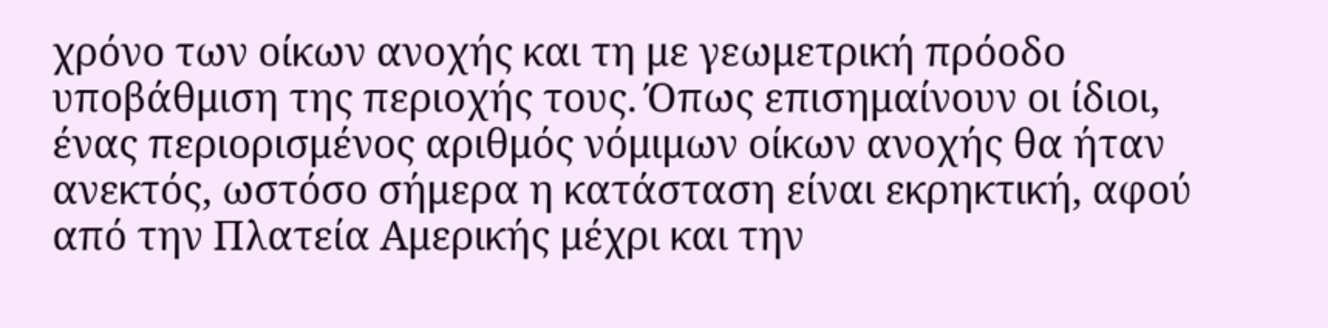χρόνο των οίκων ανοχής και τη με γεωμετρική πρόοδο υποβάθμιση της περιοχής τους. Όπως επισημαίνουν οι ίδιοι, ένας περιορισμένος αριθμός νόμιμων οίκων ανοχής θα ήταν ανεκτός, ωστόσο σήμερα η κατάσταση είναι εκρηκτική, αφού από την Πλατεία Αμερικής μέχρι και την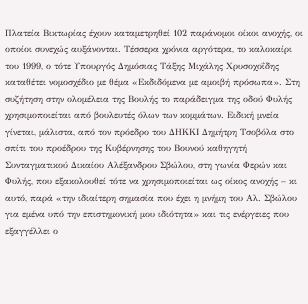Πλατεία Βικτωρίας έχουν καταμετρηθεί 102 παράνομοι οίκοι ανοχής, οι οποίοι συνεχώς αυξάνονται. Τέσσερα χρόνια αργότερα, το καλοκαίρι του 1999, ο τότε Υπουργός Δημόσιας Τάξης Μιχάλης Χρυσοχοΐδης καταθέτει νομοσχέδιο με θέμα «Εκδιδόμενα με αμοιβή πρόσωπα». Στη συζήτηση στην ολομέλεια της Βουλής το παράδειγμα της οδού Φυλής χρησιμοποιείται από βουλευτές όλων των κομμάτων. Ειδική μνεία γίνεται, μάλιστα, από τον πρόεδρο του ΔΗΚΚΙ Δημήτρη Τσοβόλα στο σπίτι του προέδρου της Κυβέρνησης του Βουνού καθηγητή Συνταγματικού Δικαίου Αλέξανδρου Σβώλου, στη γωνία Φερών και Φυλής, που εξακολουθεί τότε να χρησιμοποιείται ως οίκος ανοχής – κι αυτό, παρά «την ιδιαίτερη σημασία που έχει η μνήμη του Αλ. Σβώλου για εμένα υπό την επιστημονική μου ιδιότητα» και τις ενέργειες που εξαγγέλλει ο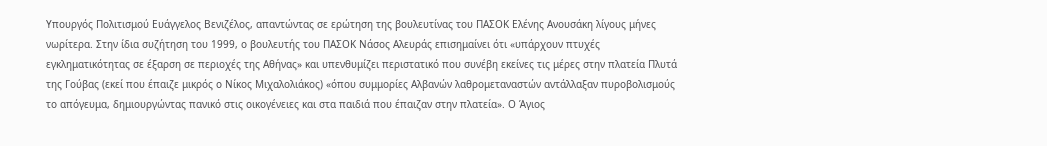Υπουργός Πολιτισμού Ευάγγελος Βενιζέλος, απαντώντας σε ερώτηση της βουλευτίνας του ΠΑΣΟΚ Ελένης Ανουσάκη λίγους μήνες νωρίτερα. Στην ίδια συζήτηση του 1999, ο βουλευτής του ΠΑΣΟΚ Νάσος Αλευράς επισημαίνει ότι «υπάρχουν πτυχές εγκληματικότητας σε έξαρση σε περιοχές της Αθήνας» και υπενθυμίζει περιστατικό που συνέβη εκείνες τις μέρες στην πλατεία Πλυτά της Γούβας (εκεί που έπαιζε μικρός ο Νίκος Μιχαλολιάκος) «όπου συμμορίες Αλβανών λαθρομεταναστών αντάλλαξαν πυροβολισμούς το απόγευμα, δημιουργώντας πανικό στις οικογένειες και στα παιδιά που έπαιζαν στην πλατεία». Ο Άγιος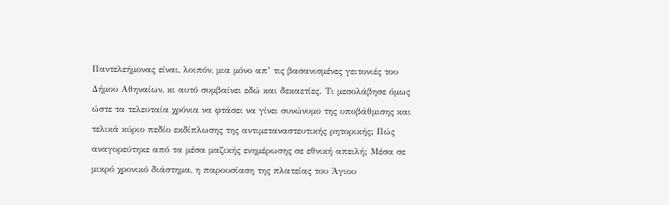Παντελεήμονας είναι, λοιπόν, μια μόνο απ’ τις βασανισμένες γειτονιές του Δήμου Αθηναίων, κι αυτό συμβαίνει εδώ και δεκαετίες. Τι μεσολάβησε όμως ώστε τα τελευταία χρόνια να φτάσει να γίνει συνώνυμο της υποβάθμισης και τελικά κύριο πεδίο εκδίπλωσης της αντιμεταναστευτικής ρητορικής; Πώς αναγορεύτηκε από τα μέσα μαζικής ενημέρωσης σε εθνική απειλή; Μέσα σε μικρό χρονικό διάστημα, η παρουσίαση της πλατείας του Άγιου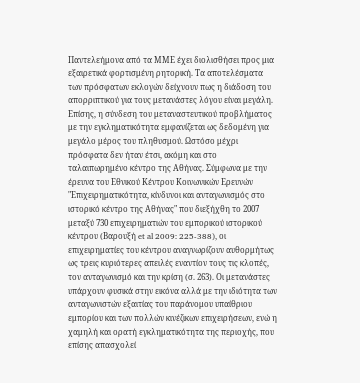Παντελεήμονα από τα ΜΜΕ έχει διολισθήσει προς μια εξαιρετικά φορτισμένη ρητορική. Τα αποτελέσματα των πρόσφατων εκλογών δείχνουν πως η διάδοση του απορριπτικού για τους μετανάστες λόγου είναι μεγάλη. Επίσης, η σύνδεση του μεταναστευτικού προβλήματος με την εγκληματικότητα εμφανίζεται ως δεδομένη για μεγάλο μέρος του πληθυσμού. Ωστόσο μέχρι πρόσφατα δεν ήταν έτσι, ακόμη και στο ταλαιπωρημένο κέντρο της Αθήνας. Σύμφωνα με την έρευνα του Εθνικού Κέντρου Κοινωνικών Ερευνών "Επιχειρηματικότητα, κίνδυνοι και ανταγωνισμός στο ιστορικό κέντρο της Αθήνας" που διεξήχθη το 2007 μεταξύ 730 επιχειρηματιών του εμπορικού ιστορικού κέντρου (Βαρουξή et al 2009: 225-388), οι επιχειρηματίες του κέντρου αναγνωρίζουν αυθορμήτως ως τρεις κυριότερες απειλές εναντίον τους τις κλοπές, τον ανταγωνισμό και την κρίση (σ. 263). Οι μετανάστες υπάρχουν φυσικά στην εικόνα αλλά με την ιδιότητα των ανταγωνιστών εξαιτίας του παράνομου υπαίθριου εμπορίου και των πολλών κινέζικων επιχειρήσεων, ενώ η χαμηλή και ορατή εγκληματικότητα της περιοχής, που επίσης απασχολεί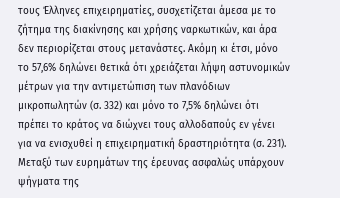τους Έλληνες επιχειρηματίες, συσχετίζεται άμεσα με το ζήτημα της διακίνησης και χρήσης ναρκωτικών, και άρα δεν περιορίζεται στους μετανάστες. Ακόμη κι έτσι, μόνο το 57,6% δηλώνει θετικά ότι χρειάζεται λήψη αστυνομικών μέτρων για την αντιμετώπιση των πλανόδιων μικροπωλητών (σ. 332) και μόνο το 7,5% δηλώνει ότι πρέπει το κράτος να διώχνει τους αλλοδαπούς εν γένει για να ενισχυθεί η επιχειρηματική δραστηριότητα (σ. 231). Μεταξύ των ευρημάτων της έρευνας ασφαλώς υπάρχουν ψήγματα της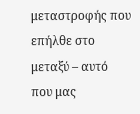μεταστροφής που επήλθε στο μεταξύ – αυτό που μας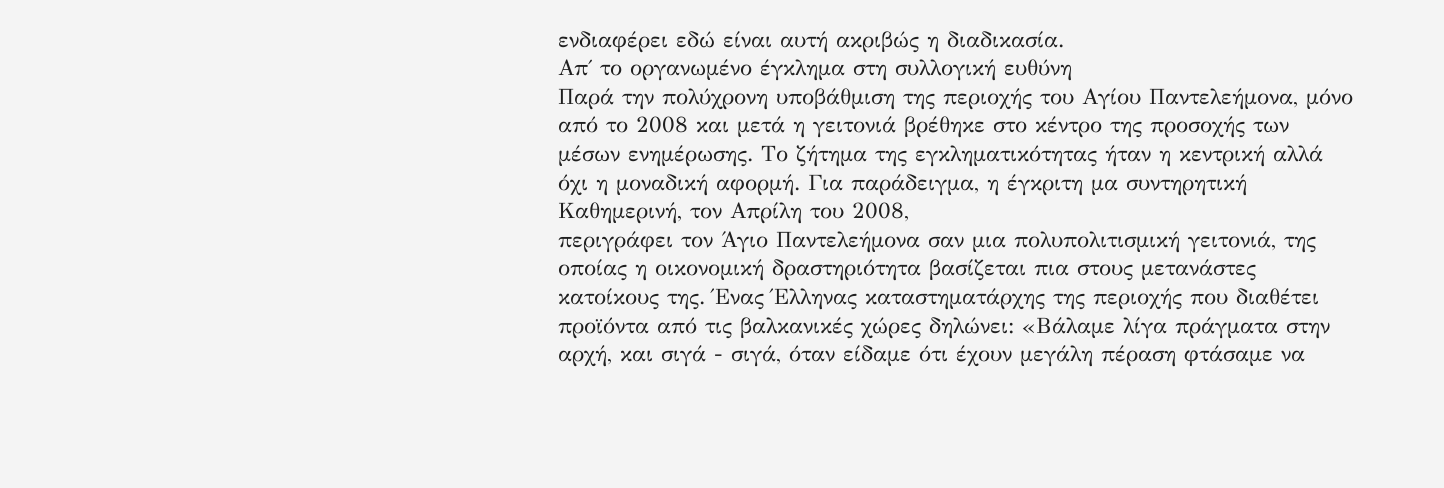ενδιαφέρει εδώ είναι αυτή ακριβώς η διαδικασία.
Απ΄ το οργανωμένο έγκλημα στη συλλογική ευθύνη
Παρά την πολύχρονη υποβάθμιση της περιοχής του Αγίου Παντελεήμονα, μόνο
από το 2008 και μετά η γειτονιά βρέθηκε στο κέντρο της προσοχής των
μέσων ενημέρωσης. Το ζήτημα της εγκληματικότητας ήταν η κεντρική αλλά
όχι η μοναδική αφορμή. Για παράδειγμα, η έγκριτη μα συντηρητική
Καθημερινή, τον Απρίλη του 2008,
περιγράφει τον Άγιο Παντελεήμονα σαν μια πολυπολιτισμική γειτονιά, της
οποίας η οικονομική δραστηριότητα βασίζεται πια στους μετανάστες
κατοίκους της. Ένας Έλληνας καταστηματάρχης της περιοχής που διαθέτει
προϊόντα από τις βαλκανικές χώρες δηλώνει: «Βάλαμε λίγα πράγματα στην
αρχή, και σιγά - σιγά, όταν είδαμε ότι έχουν μεγάλη πέραση φτάσαμε να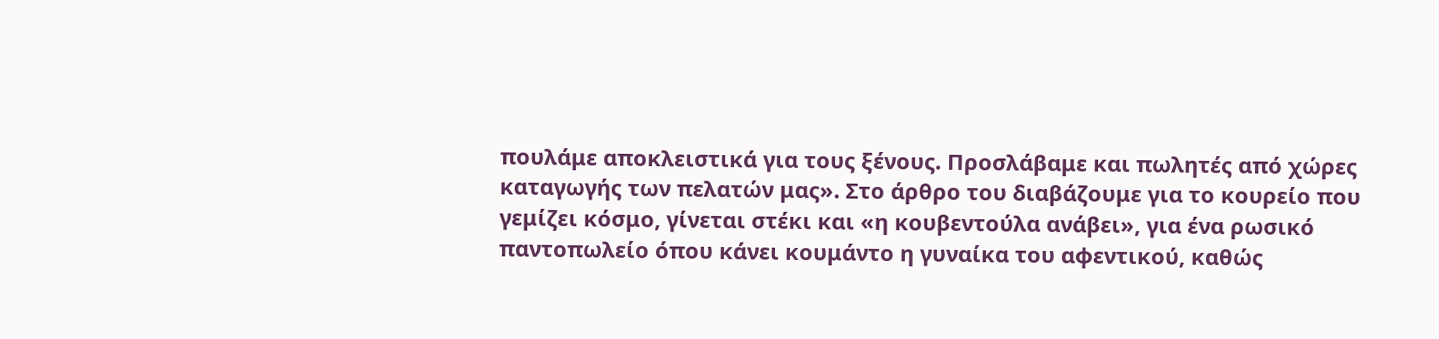πουλάμε αποκλειστικά για τους ξένους. Προσλάβαμε και πωλητές από χώρες
καταγωγής των πελατών μας». Στο άρθρο του διαβάζουμε για το κουρείο που
γεμίζει κόσμο, γίνεται στέκι και «η κουβεντούλα ανάβει», για ένα ρωσικό
παντοπωλείο όπου κάνει κουμάντο η γυναίκα του αφεντικού, καθώς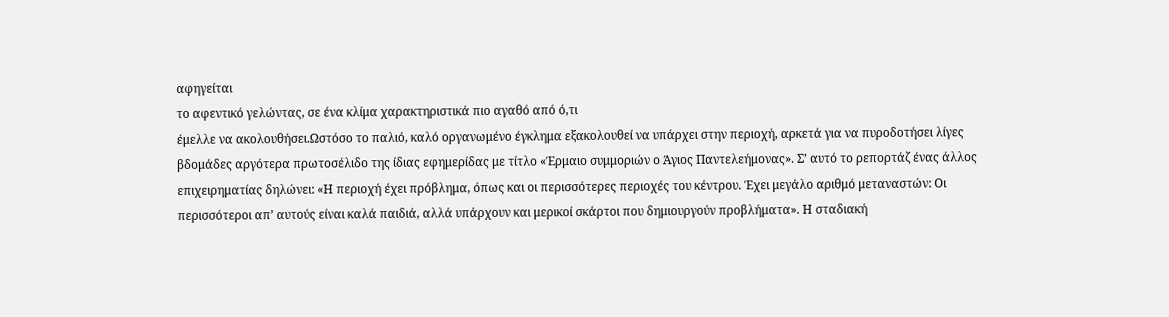αφηγείται
το αφεντικό γελώντας, σε ένα κλίμα χαρακτηριστικά πιο αγαθό από ό,τι
έμελλε να ακολουθήσει.Ωστόσο το παλιό, καλό οργανωμένο έγκλημα εξακολουθεί να υπάρχει στην περιοχή, αρκετά για να πυροδοτήσει λίγες βδομάδες αργότερα πρωτοσέλιδο της ίδιας εφημερίδας με τίτλο «Έρμαιο συμμοριών ο Άγιος Παντελεήμονας». Σ’ αυτό το ρεπορτάζ ένας άλλος επιχειρηματίας δηλώνει: «Η περιοχή έχει πρόβλημα, όπως και οι περισσότερες περιοχές του κέντρου. Έχει μεγάλο αριθμό μεταναστών: Οι περισσότεροι απ’ αυτούς είναι καλά παιδιά, αλλά υπάρχουν και μερικοί σκάρτοι που δημιουργούν προβλήματα». Η σταδιακή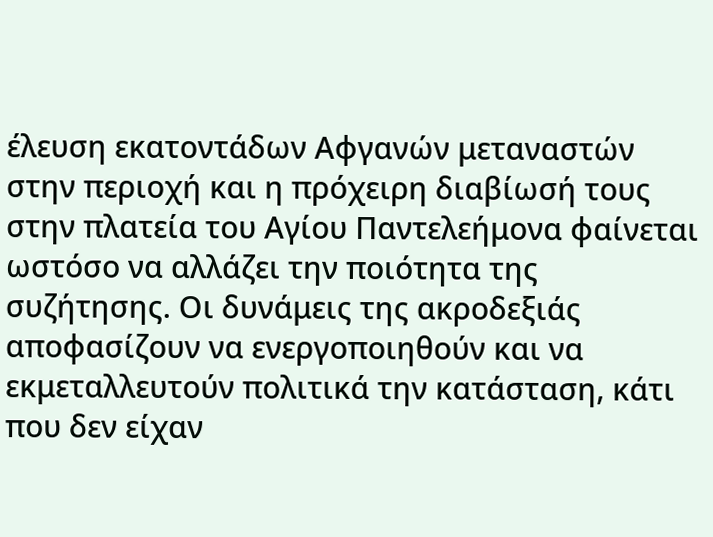έλευση εκατοντάδων Αφγανών μεταναστών στην περιοχή και η πρόχειρη διαβίωσή τους στην πλατεία του Αγίου Παντελεήμονα φαίνεται ωστόσο να αλλάζει την ποιότητα της συζήτησης. Οι δυνάμεις της ακροδεξιάς αποφασίζουν να ενεργοποιηθούν και να εκμεταλλευτούν πολιτικά την κατάσταση, κάτι που δεν είχαν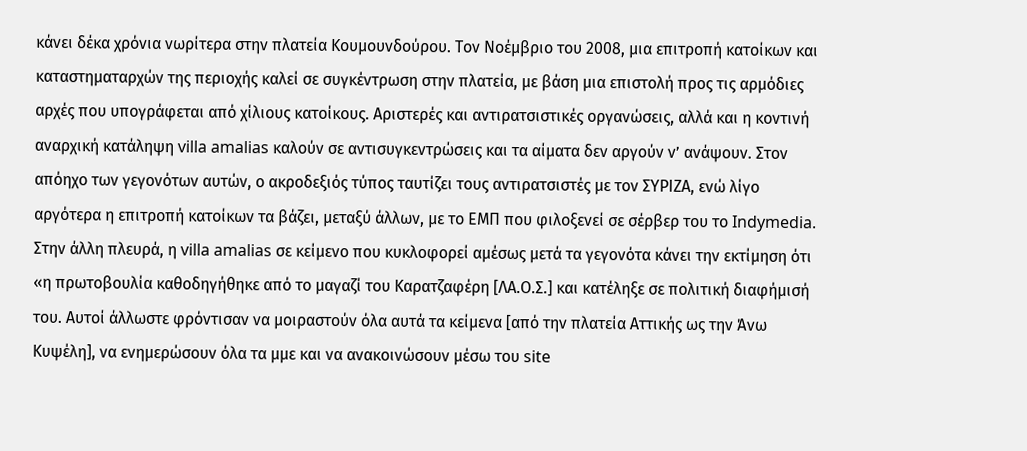κάνει δέκα χρόνια νωρίτερα στην πλατεία Κουμουνδούρου. Τον Νοέμβριο του 2008, μια επιτροπή κατοίκων και καταστηματαρχών της περιοχής καλεί σε συγκέντρωση στην πλατεία, με βάση μια επιστολή προς τις αρμόδιες αρχές που υπογράφεται από χίλιους κατοίκους. Αριστερές και αντιρατσιστικές οργανώσεις, αλλά και η κοντινή αναρχική κατάληψη villa amalias καλούν σε αντισυγκεντρώσεις και τα αίματα δεν αργούν ν’ ανάψουν. Στον απόηχο των γεγονότων αυτών, ο ακροδεξιός τύπος ταυτίζει τους αντιρατσιστές με τον ΣΥΡΙΖΑ, ενώ λίγο αργότερα η επιτροπή κατοίκων τα βάζει, μεταξύ άλλων, με το ΕΜΠ που φιλοξενεί σε σέρβερ του το Indymedia. Στην άλλη πλευρά, η villa amalias σε κείμενο που κυκλοφορεί αμέσως μετά τα γεγονότα κάνει την εκτίμηση ότι «η πρωτοβουλία καθοδηγήθηκε από το μαγαζί του Καρατζαφέρη [ΛΑ.Ο.Σ.] και κατέληξε σε πολιτική διαφήμισή του. Αυτοί άλλωστε φρόντισαν να μοιραστούν όλα αυτά τα κείμενα [από την πλατεία Αττικής ως την Άνω Κυψέλη], να ενημερώσουν όλα τα μμε και να ανακοινώσουν μέσω του site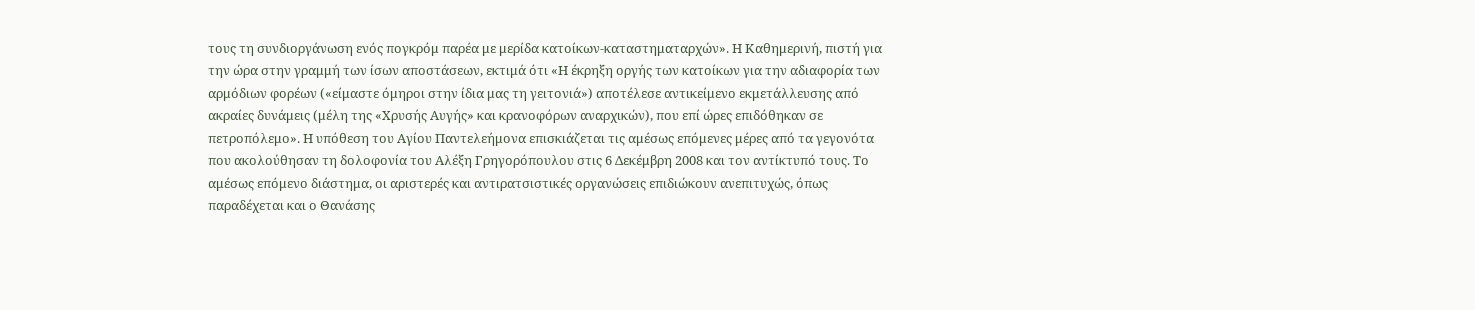τους τη συνδιοργάνωση ενός πογκρόμ παρέα με μερίδα κατοίκων-καταστηματαρχών». Η Καθημερινή, πιστή για την ώρα στην γραμμή των ίσων αποστάσεων, εκτιμά ότι «Η έκρηξη οργής των κατοίκων για την αδιαφορία των αρμόδιων φορέων («είμαστε όμηροι στην ίδια μας τη γειτονιά») αποτέλεσε αντικείμενο εκμετάλλευσης από ακραίες δυνάμεις (μέλη της «Χρυσής Αυγής» και κρανοφόρων αναρχικών), που επί ώρες επιδόθηκαν σε πετροπόλεμο». Η υπόθεση του Αγίου Παντελεήμονα επισκιάζεται τις αμέσως επόμενες μέρες από τα γεγονότα που ακολούθησαν τη δολοφονία του Αλέξη Γρηγορόπουλου στις 6 Δεκέμβρη 2008 και τον αντίκτυπό τους. Το αμέσως επόμενο διάστημα, οι αριστερές και αντιρατσιστικές οργανώσεις επιδιώκουν ανεπιτυχώς, όπως παραδέχεται και ο Θανάσης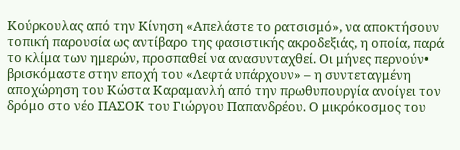Κούρκουλας από την Κίνηση «Απελάστε το ρατσισμό», να αποκτήσουν τοπική παρουσία ως αντίβαρο της φασιστικής ακροδεξιάς, η οποία, παρά το κλίμα των ημερών, προσπαθεί να ανασυνταχθεί. Οι μήνες περνούν• βρισκόμαστε στην εποχή του «Λεφτά υπάρχουν» – η συντεταγμένη αποχώρηση του Κώστα Καραμανλή από την πρωθυπουργία ανοίγει τον δρόμο στο νέο ΠΑΣΟΚ του Γιώργου Παπανδρέου. Ο μικρόκοσμος του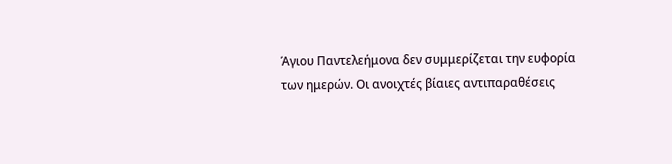Άγιου Παντελεήμονα δεν συμμερίζεται την ευφορία των ημερών. Οι ανοιχτές βίαιες αντιπαραθέσεις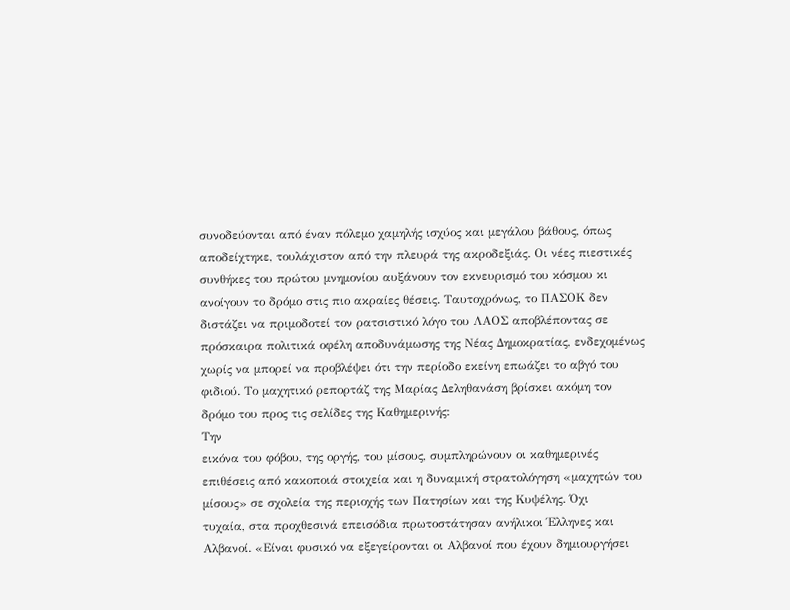συνοδεύονται από έναν πόλεμο χαμηλής ισχύος και μεγάλου βάθους, όπως αποδείχτηκε, τουλάχιστον από την πλευρά της ακροδεξιάς. Οι νέες πιεστικές συνθήκες του πρώτου μνημονίου αυξάνουν τον εκνευρισμό του κόσμου κι ανοίγουν το δρόμο στις πιο ακραίες θέσεις. Ταυτοχρόνως, το ΠΑΣΟΚ δεν διστάζει να πριμοδοτεί τον ρατσιστικό λόγο του ΛΑΟΣ αποβλέποντας σε πρόσκαιρα πολιτικά οφέλη αποδυνάμωσης της Νέας Δημοκρατίας, ενδεχομένως χωρίς να μπορεί να προβλέψει ότι την περίοδο εκείνη επωάζει το αβγό του φιδιού. Το μαχητικό ρεπορτάζ της Μαρίας Δεληθανάση βρίσκει ακόμη τον δρόμο του προς τις σελίδες της Καθημερινής:
Την
εικόνα του φόβου, της οργής, του μίσους, συμπληρώνουν οι καθημερινές
επιθέσεις από κακοποιά στοιχεία και η δυναμική στρατολόγηση «μαχητών του
μίσους» σε σχολεία της περιοχής των Πατησίων και της Κυψέλης. Όχι
τυχαία, στα προχθεσινά επεισόδια πρωτοστάτησαν ανήλικοι Έλληνες και
Αλβανοί. «Είναι φυσικό να εξεγείρονται οι Αλβανοί που έχουν δημιουργήσει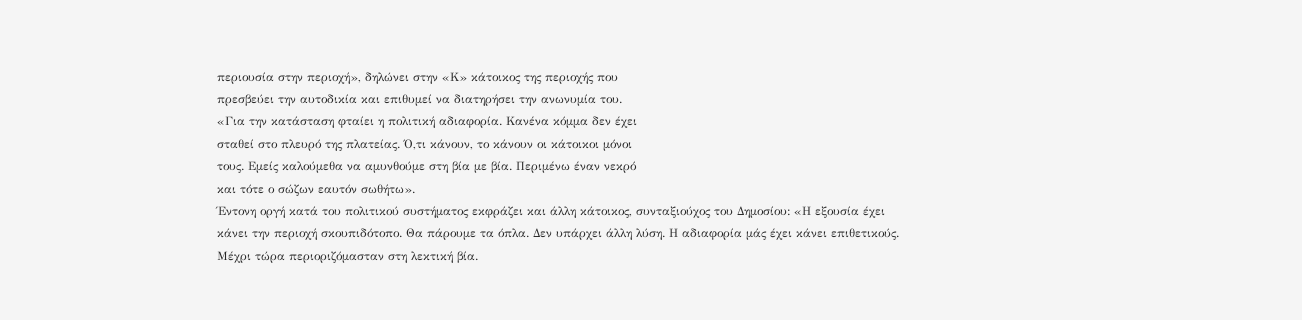περιουσία στην περιοχή», δηλώνει στην «Κ» κάτοικος της περιοχής που
πρεσβεύει την αυτοδικία και επιθυμεί να διατηρήσει την ανωνυμία του.
«Για την κατάσταση φταίει η πολιτική αδιαφορία. Κανένα κόμμα δεν έχει
σταθεί στο πλευρό της πλατείας. Ό,τι κάνουν, το κάνουν οι κάτοικοι μόνοι
τους. Εμείς καλούμεθα να αμυνθούμε στη βία με βία. Περιμένω έναν νεκρό
και τότε ο σώζων εαυτόν σωθήτω».
Έντονη οργή κατά του πολιτικού συστήματος εκφράζει και άλλη κάτοικος, συνταξιούχος του Δημοσίου: «Η εξουσία έχει κάνει την περιοχή σκουπιδότοπο. Θα πάρουμε τα όπλα. Δεν υπάρχει άλλη λύση. Η αδιαφορία μάς έχει κάνει επιθετικούς. Μέχρι τώρα περιοριζόμασταν στη λεκτική βία.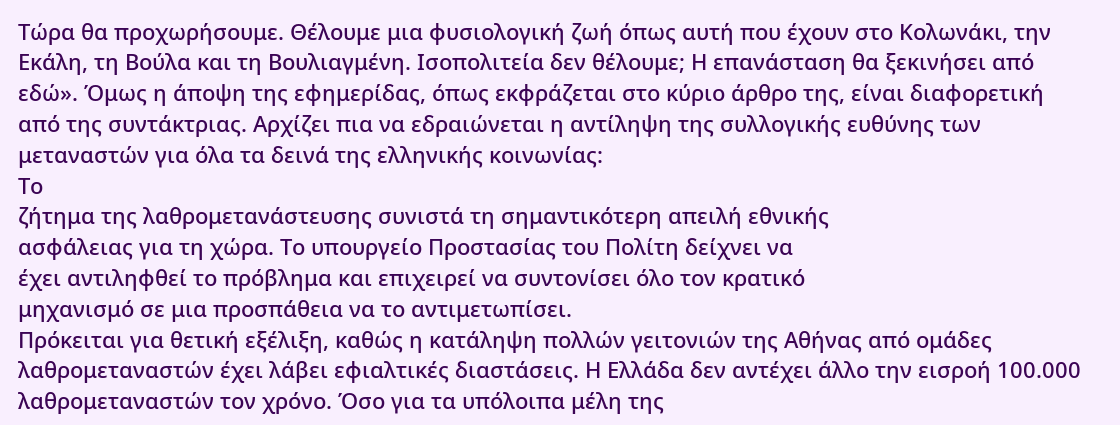Τώρα θα προχωρήσουμε. Θέλουμε μια φυσιολογική ζωή όπως αυτή που έχουν στο Κολωνάκι, την Εκάλη, τη Βούλα και τη Βουλιαγμένη. Ισοπολιτεία δεν θέλουμε; Η επανάσταση θα ξεκινήσει από εδώ». Όμως η άποψη της εφημερίδας, όπως εκφράζεται στο κύριο άρθρο της, είναι διαφορετική από της συντάκτριας. Αρχίζει πια να εδραιώνεται η αντίληψη της συλλογικής ευθύνης των μεταναστών για όλα τα δεινά της ελληνικής κοινωνίας:
Το
ζήτημα της λαθρομετανάστευσης συνιστά τη σημαντικότερη απειλή εθνικής
ασφάλειας για τη χώρα. Το υπουργείο Προστασίας του Πολίτη δείχνει να
έχει αντιληφθεί το πρόβλημα και επιχειρεί να συντονίσει όλο τον κρατικό
μηχανισμό σε μια προσπάθεια να το αντιμετωπίσει.
Πρόκειται για θετική εξέλιξη, καθώς η κατάληψη πολλών γειτονιών της Αθήνας από ομάδες λαθρομεταναστών έχει λάβει εφιαλτικές διαστάσεις. Η Ελλάδα δεν αντέχει άλλο την εισροή 100.000 λαθρομεταναστών τον χρόνο. Όσο για τα υπόλοιπα μέλη της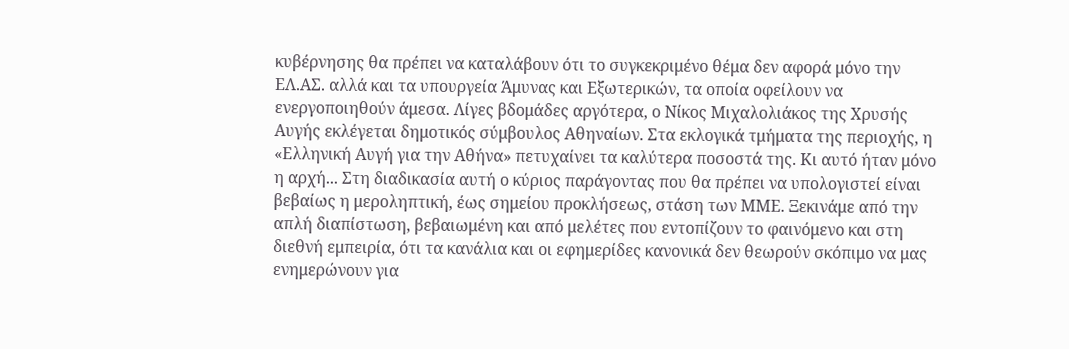κυβέρνησης θα πρέπει να καταλάβουν ότι το συγκεκριμένο θέμα δεν αφορά μόνο την ΕΛ.ΑΣ. αλλά και τα υπουργεία Άμυνας και Εξωτερικών, τα οποία οφείλουν να ενεργοποιηθούν άμεσα. Λίγες βδομάδες αργότερα, ο Νίκος Μιχαλολιάκος της Χρυσής Αυγής εκλέγεται δημοτικός σύμβουλος Αθηναίων. Στα εκλογικά τμήματα της περιοχής, η «Ελληνική Αυγή για την Αθήνα» πετυχαίνει τα καλύτερα ποσοστά της. Κι αυτό ήταν μόνο η αρχή... Στη διαδικασία αυτή ο κύριος παράγοντας που θα πρέπει να υπολογιστεί είναι βεβαίως η μεροληπτική, έως σημείου προκλήσεως, στάση των ΜΜΕ. Ξεκινάμε από την απλή διαπίστωση, βεβαιωμένη και από μελέτες που εντοπίζουν το φαινόμενο και στη διεθνή εμπειρία, ότι τα κανάλια και οι εφημερίδες κανονικά δεν θεωρούν σκόπιμο να μας ενημερώνουν για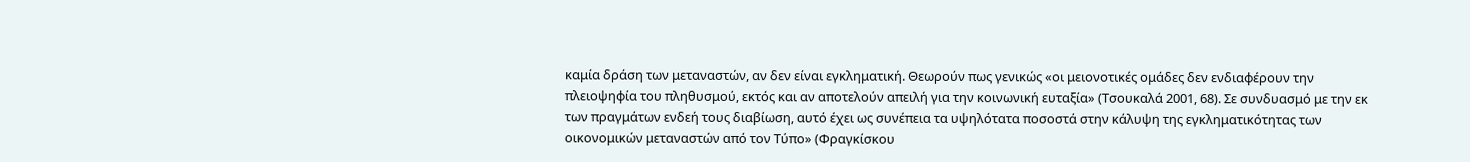καμία δράση των μεταναστών, αν δεν είναι εγκληματική. Θεωρούν πως γενικώς «οι μειονοτικές ομάδες δεν ενδιαφέρουν την πλειοψηφία του πληθυσμού, εκτός και αν αποτελούν απειλή για την κοινωνική ευταξία» (Τσουκαλά 2001, 68). Σε συνδυασμό με την εκ των πραγμάτων ενδεή τους διαβίωση, αυτό έχει ως συνέπεια τα υψηλότατα ποσοστά στην κάλυψη της εγκληματικότητας των οικονομικών μεταναστών από τον Τύπο» (Φραγκίσκου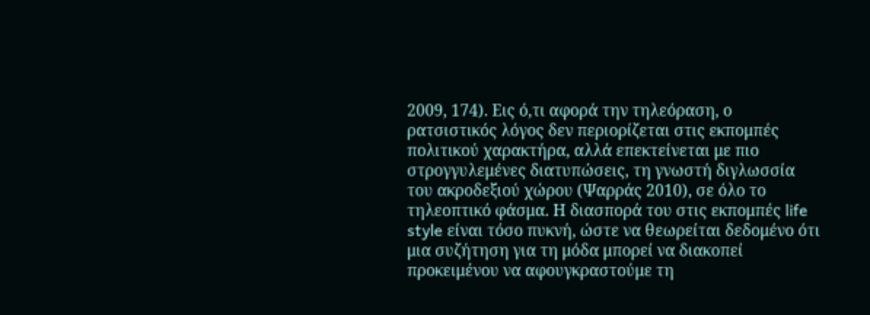2009, 174). Εις ό,τι αφορά την τηλεόραση, ο ρατσιστικός λόγος δεν περιορίζεται στις εκπομπές πολιτικού χαρακτήρα, αλλά επεκτείνεται με πιο στρογγυλεμένες διατυπώσεις, τη γνωστή διγλωσσία του ακροδεξιού χώρου (Ψαρράς 2010), σε όλο το τηλεοπτικό φάσμα. Η διασπορά του στις εκπομπές life style είναι τόσο πυκνή, ώστε να θεωρείται δεδομένο ότι μια συζήτηση για τη μόδα μπορεί να διακοπεί προκειμένου να αφουγκραστούμε τη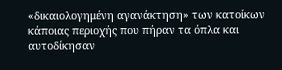«δικαιολογημένη αγανάκτηση» των κατοίκων κάποιας περιοχής που πήραν τα όπλα και αυτοδίκησαν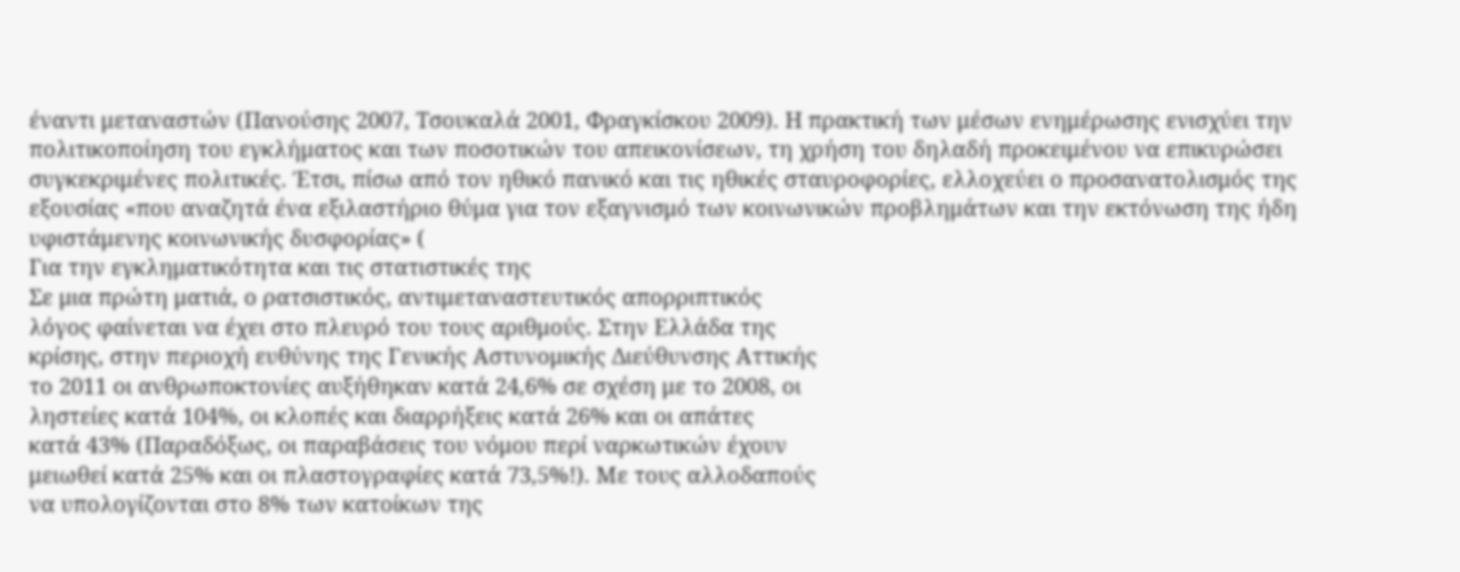έναντι μεταναστών (Πανούσης 2007, Τσουκαλά 2001, Φραγκίσκου 2009). Η πρακτική των μέσων ενημέρωσης ενισχύει την πολιτικοποίηση του εγκλήματος και των ποσοτικών του απεικονίσεων, τη χρήση του δηλαδή προκειμένου να επικυρώσει συγκεκριμένες πολιτικές. Έτσι, πίσω από τον ηθικό πανικό και τις ηθικές σταυροφορίες, ελλοχεύει ο προσανατολισμός της εξουσίας «που αναζητά ένα εξιλαστήριο θύμα για τον εξαγνισμό των κοινωνικών προβλημάτων και την εκτόνωση της ήδη υφιστάμενης κοινωνικής δυσφορίας» (
Για την εγκληματικότητα και τις στατιστικές της
Σε μια πρώτη ματιά, ο ρατσιστικός, αντιμεταναστευτικός απορριπτικός
λόγος φαίνεται να έχει στο πλευρό του τους αριθμούς. Στην Ελλάδα της
κρίσης, στην περιοχή ευθύνης της Γενικής Αστυνομικής Διεύθυνσης Αττικής
το 2011 οι ανθρωποκτονίες αυξήθηκαν κατά 24,6% σε σχέση με το 2008, οι
ληστείες κατά 104%, οι κλοπές και διαρρήξεις κατά 26% και οι απάτες
κατά 43% (Παραδόξως, οι παραβάσεις του νόμου περί ναρκωτικών έχουν
μειωθεί κατά 25% και οι πλαστογραφίες κατά 73,5%!). Με τους αλλοδαπούς
να υπολογίζονται στο 8% των κατοίκων της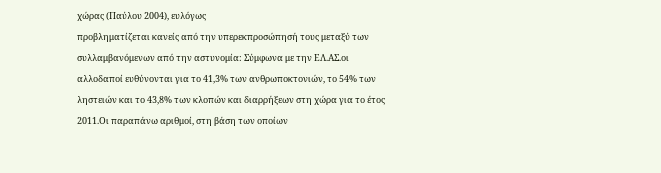χώρας (Παύλου 2004), ευλόγως
προβληματίζεται κανείς από την υπερεκπροσώπησή τους μεταξύ των
συλλαμβανόμενων από την αστυνομία: Σύμφωνα με την ΕΛ.ΑΣ.οι
αλλοδαποί ευθύνονται για το 41,3% των ανθρωποκτονιών, το 54% των
ληστειών και το 43,8% των κλοπών και διαρρήξεων στη χώρα για το έτος
2011.Οι παραπάνω αριθμοί, στη βάση των οποίων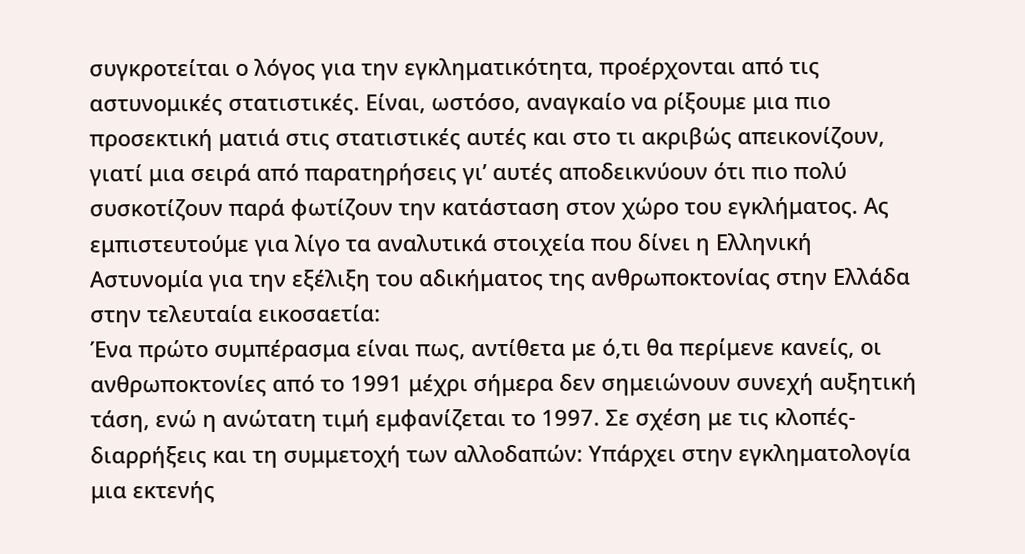συγκροτείται ο λόγος για την εγκληματικότητα, προέρχονται από τις αστυνομικές στατιστικές. Είναι, ωστόσο, αναγκαίο να ρίξουμε μια πιο προσεκτική ματιά στις στατιστικές αυτές και στο τι ακριβώς απεικονίζουν, γιατί μια σειρά από παρατηρήσεις γι’ αυτές αποδεικνύουν ότι πιο πολύ συσκοτίζουν παρά φωτίζουν την κατάσταση στον χώρο του εγκλήματος. Ας εμπιστευτούμε για λίγο τα αναλυτικά στοιχεία που δίνει η Ελληνική Αστυνομία για την εξέλιξη του αδικήματος της ανθρωποκτονίας στην Ελλάδα στην τελευταία εικοσαετία:
Ένα πρώτο συμπέρασμα είναι πως, αντίθετα με ό,τι θα περίμενε κανείς, οι ανθρωποκτονίες από το 1991 μέχρι σήμερα δεν σημειώνουν συνεχή αυξητική τάση, ενώ η ανώτατη τιμή εμφανίζεται το 1997. Σε σχέση με τις κλοπές-διαρρήξεις και τη συμμετοχή των αλλοδαπών: Υπάρχει στην εγκληματολογία μια εκτενής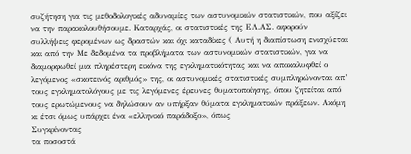συζήτηση για τις μεθοδολογικές αδυναμίες των αστυνομικών στατιστικών, που αξίζει να την παρακολουθήσουμε. Καταρχάς, οι στατιστικές της ΕΛ.ΑΣ. αφορούν συλλήψεις φερομένων ως δραστών και όχι καταδίκες ( Αυτή η διαπίστωση ενισχύεται και από την Με δεδομένα τα προβλήματα των αστυνομικών στατιστικών, για να διαμορφωθεί μια πληρέστερη εικόνα της εγκληματικότητας και να αποκαλυφθεί ο λεγόμενος «σκοτεινός αριθμός» της, οι αστυνομικές στατιστικές συμπληρώνονται απ’ τους εγκληματολόγους με τις λεγόμενες έρευνες θυματοποίησης, όπου ζητείται από τους ερωτώμενους να δηλώσουν αν υπήρξαν θύματα εγκληματικών πράξεων. Ακόμη κι έτσι όμως υπάρχει ένα «ελληνικό παράδοξο», όπως
Συγκρίνοντας
τα ποσοστά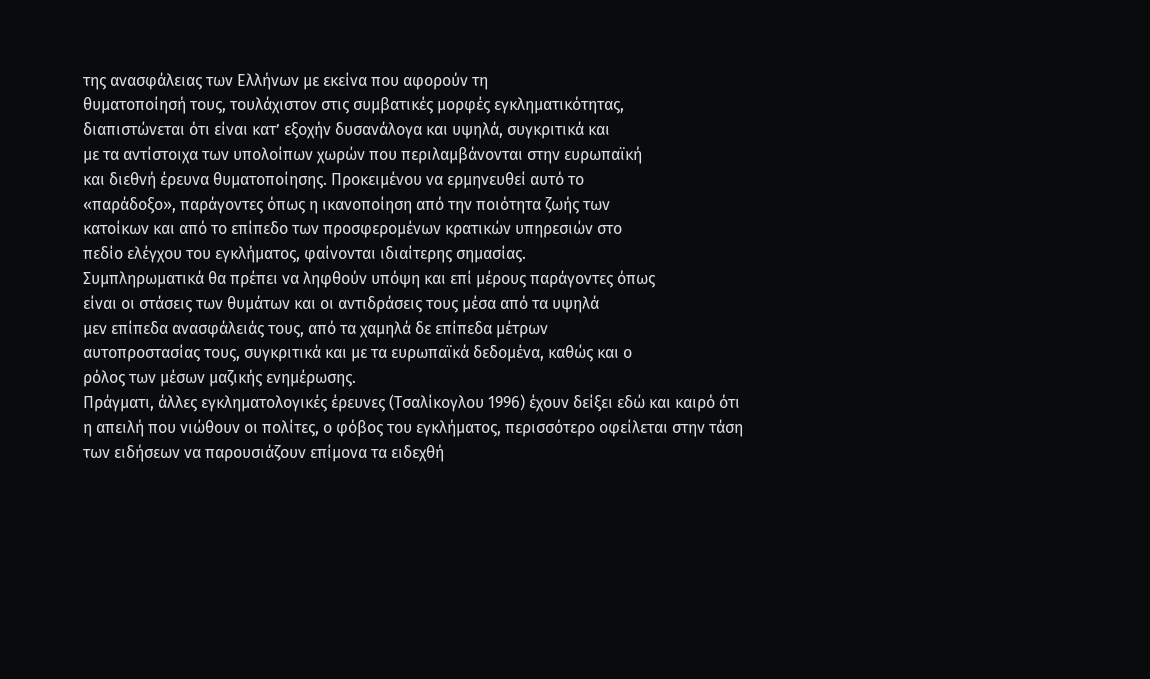της ανασφάλειας των Ελλήνων µε εκείνα που αφορούν τη
θυµατοποίησή τους, τουλάχιστον στις συµβατικές µορφές εγκληµατικότητας,
διαπιστώνεται ότι είναι κατ’ εξοχήν δυσανάλογα και υψηλά, συγκριτικά και
µε τα αντίστοιχα των υπολοίπων χωρών που περιλαµβάνονται στην ευρωπαϊκή
και διεθνή έρευνα θυµατοποίησης. Προκειµένου να ερµηνευθεί αυτό το
«παράδοξο», παράγοντες όπως η ικανοποίηση από την ποιότητα ζωής των
κατοίκων και από το επίπεδο των προσφεροµένων κρατικών υπηρεσιών στο
πεδίο ελέγχου του εγκλήµατος, φαίνονται ιδιαίτερης σηµασίας.
Συµπληρωµατικά θα πρέπει να ληφθούν υπόψη και επί µέρους παράγοντες όπως
είναι οι στάσεις των θυµάτων και οι αντιδράσεις τους µέσα από τα υψηλά
µεν επίπεδα ανασφάλειάς τους, από τα χαµηλά δε επίπεδα µέτρων
αυτοπροστασίας τους, συγκριτικά και µε τα ευρωπαϊκά δεδομένα, καθώς και ο
ρόλος των μέσων μαζικής ενημέρωσης.
Πράγματι, άλλες εγκληματολογικές έρευνες (Τσαλίκογλου 1996) έχουν δείξει εδώ και καιρό ότι η απειλή που νιώθουν οι πολίτες, ο φόβος του εγκλήματος, περισσότερο οφείλεται στην τάση των ειδήσεων να παρουσιάζουν επίμονα τα ειδεχθή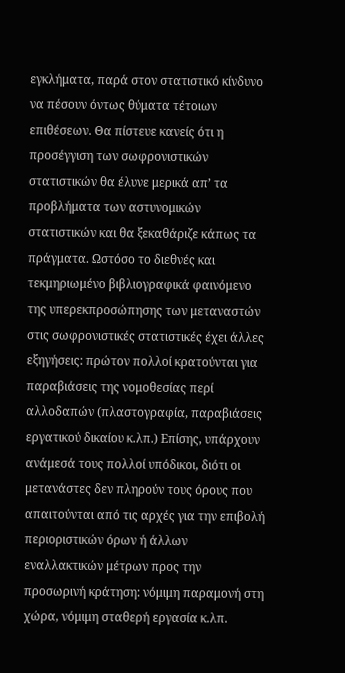εγκλήματα, παρά στον στατιστικό κίνδυνο να πέσουν όντως θύματα τέτοιων επιθέσεων. Θα πίστευε κανείς ότι η προσέγγιση των σωφρονιστικών στατιστικών θα έλυνε μερικά απ’ τα προβλήματα των αστυνομικών στατιστικών και θα ξεκαθάριζε κάπως τα πράγματα. Ωστόσο το διεθνές και τεκμηριωμένο βιβλιογραφικά φαινόμενο της υπερεκπροσώπησης των μεταναστών στις σωφρονιστικές στατιστικές έχει άλλες εξηγήσεις: πρώτον πολλοί κρατούνται για παραβιάσεις της νομοθεσίας περί αλλοδαπών (πλαστογραφία, παραβιάσεις εργατικού δικαίου κ.λπ.) Επίσης, υπάρχουν ανάμεσά τους πολλοί υπόδικοι, διότι οι μετανάστες δεν πληρούν τους όρους που απαιτούνται από τις αρχές για την επιβολή περιοριστικών όρων ή άλλων εναλλακτικών μέτρων προς την προσωρινή κράτηση: νόμιμη παραμονή στη χώρα, νόμιμη σταθερή εργασία κ.λπ.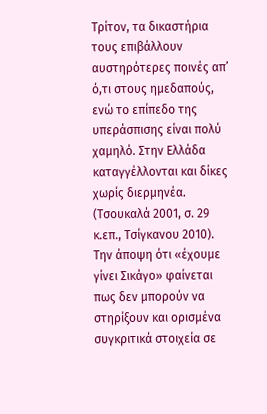Τρίτον, τα δικαστήρια τους επιβάλλουν αυστηρότερες ποινές απ’ ό,τι στους ημεδαπούς, ενώ το επίπεδο της υπεράσπισης είναι πολύ χαμηλό. Στην Ελλάδα καταγγέλλονται και δίκες χωρίς διερμηνέα. (Τσουκαλά 2001, σ. 29 κ.επ., Τσίγκανου 2010). Την άποψη ότι «έχουμε γίνει Σικάγο» φαίνεται πως δεν μπορούν να στηρίξουν και ορισμένα συγκριτικά στοιχεία σε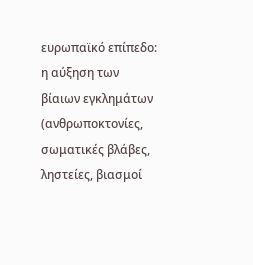ευρωπαϊκό επίπεδο: η αύξηση των βίαιων εγκλημάτων (ανθρωποκτονίες, σωματικές βλάβες, ληστείες, βιασμοί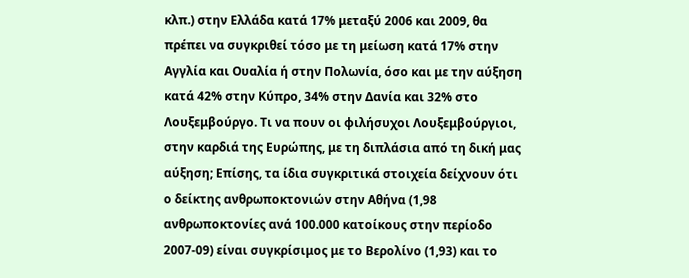κλπ.) στην Ελλάδα κατά 17% μεταξύ 2006 και 2009, θα πρέπει να συγκριθεί τόσο με τη μείωση κατά 17% στην Αγγλία και Ουαλία ή στην Πολωνία, όσο και με την αύξηση κατά 42% στην Κύπρο, 34% στην Δανία και 32% στο Λουξεμβούργο. Τι να πουν οι φιλήσυχοι Λουξεμβούργιοι, στην καρδιά της Ευρώπης, με τη διπλάσια από τη δική μας αύξηση; Επίσης, τα ίδια συγκριτικά στοιχεία δείχνουν ότι ο δείκτης ανθρωποκτονιών στην Αθήνα (1,98 ανθρωποκτονίες ανά 100.000 κατοίκους στην περίοδο 2007-09) είναι συγκρίσιμος με το Βερολίνο (1,93) και το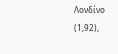Λονδίνο (1,92),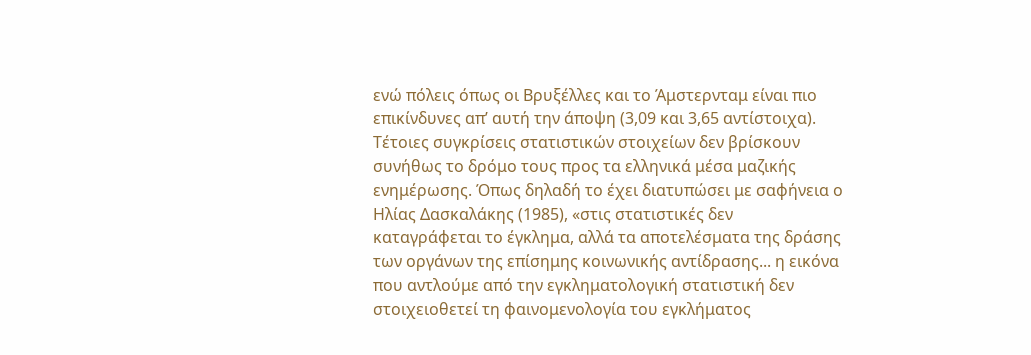ενώ πόλεις όπως οι Βρυξέλλες και το Άμστερνταμ είναι πιο επικίνδυνες απ’ αυτή την άποψη (3,09 και 3,65 αντίστοιχα). Τέτοιες συγκρίσεις στατιστικών στοιχείων δεν βρίσκουν συνήθως το δρόμο τους προς τα ελληνικά μέσα μαζικής ενημέρωσης. Όπως δηλαδή το έχει διατυπώσει με σαφήνεια ο Ηλίας Δασκαλάκης (1985), «στις στατιστικές δεν καταγράφεται το έγκλημα, αλλά τα αποτελέσματα της δράσης των οργάνων της επίσημης κοινωνικής αντίδρασης... η εικόνα που αντλούμε από την εγκληματολογική στατιστική δεν στοιχειοθετεί τη φαινομενολογία του εγκλήματος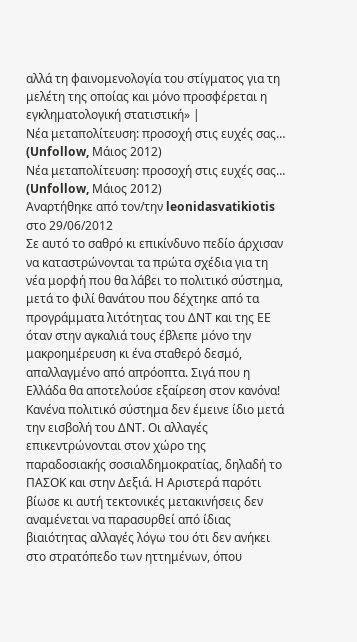αλλά τη φαινομενολογία του στίγματος για τη μελέτη της οποίας και μόνο προσφέρεται η εγκληματολογική στατιστική» |
Νέα μεταπολίτευση: προσοχή στις ευχές σας… (Unfollow, Μάιος 2012)
Νέα μεταπολίτευση: προσοχή στις ευχές σας… (Unfollow, Μάιος 2012)
Αναρτήθηκε από τον/την leonidasvatikiotis στο 29/06/2012
Σε αυτό το σαθρό κι επικίνδυνο πεδίο άρχισαν να καταστρώνονται τα πρώτα σχέδια για τη νέα μορφή που θα λάβει το πολιτικό σύστημα, μετά το φιλί θανάτου που δέχτηκε από τα προγράμματα λιτότητας του ΔΝΤ και της ΕΕ όταν στην αγκαλιά τους έβλεπε μόνο την μακροημέρευση κι ένα σταθερό δεσμό, απαλλαγμένο από απρόοπτα. Σιγά που η Ελλάδα θα αποτελούσε εξαίρεση στον κανόνα! Κανένα πολιτικό σύστημα δεν έμεινε ίδιο μετά την εισβολή του ΔΝΤ. Οι αλλαγές επικεντρώνονται στον χώρο της παραδοσιακής σοσιαλδημοκρατίας, δηλαδή το ΠΑΣΟΚ και στην Δεξιά. Η Αριστερά παρότι βίωσε κι αυτή τεκτονικές μετακινήσεις δεν αναμένεται να παρασυρθεί από ίδιας βιαιότητας αλλαγές λόγω του ότι δεν ανήκει στο στρατόπεδο των ηττημένων, όπου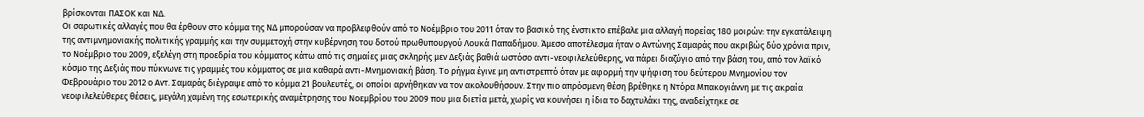βρίσκονται ΠΑΣΟΚ και ΝΔ.
Οι σαρωτικές αλλαγές που θα έρθουν στο κόμμα της ΝΔ μπορούσαν να προβλεφθούν από το Νοέμβριο του 2011 όταν το βασικό της ένστικτο επέβαλε μια αλλαγή πορείας 180 μοιρών: την εγκατάλειψη της αντιμνημονιακής πολιτικής γραμμής και την συμμετοχή στην κυβέρνηση του δοτού πρωθυπουργού Λουκά Παπαδήμου. Άμεσο αποτέλεσμα ήταν ο Αντώνης Σαμαράς που ακριβώς δύο χρόνια πριν, το Νοέμβριο του 2009, εξελέγη στη προεδρία του κόμματος κάτω από τις σημαίες μιας σκληρής μεν Δεξιάς βαθιά ωστόσο αντι-νεοφιλελεύθερης, να πάρει διαζύγιο από την βάση του, από τον λαϊκό κόσμο της Δεξιάς που πύκνωνε τις γραμμές του κόμματος σε μια καθαρά αντι-Μνημονιακή βάση. Το ρήγμα έγινε μη αντιστρεπτό όταν με αφορμή την ψήφιση του δεύτερου Μνημονίου τον Φεβρουάριο του 2012 ο Αντ. Σαμαράς διέγραψε από το κόμμα 21 βουλευτές, οι οποίοι αρνήθηκαν να τον ακολουθήσουν. Στην πιο απρόσμενη θέση βρέθηκε η Ντόρα Μπακογιάννη με τις ακραία νεοφιλελεύθερες θέσεις, μεγάλη χαμένη της εσωτερικής αναμέτρησης του Νοεμβρίου του 2009 που μια διετία μετά, χωρίς να κουνήσει η ίδια το δαχτυλάκι της, αναδείχτηκε σε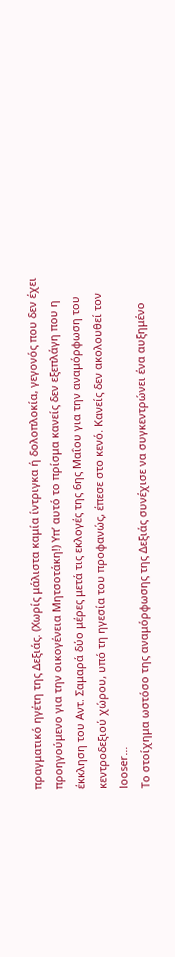πραγματικό ηγέτη της Δεξιάς. (Χωρίς μάλιστα καμία ίντριγκα ή δολοπλοκία, γεγονός που δεν έχει προηγούμενο για την οικογένεια Μητσοτάκη!) Υπ’ αυτό το πρίσμα κανείς δεν εξεπλάγη που η έκκληση του Αντ. Σαμαρά δύο μέρες μετά τις εκλογές της 6ης Μαΐου για την αναμόρφωση του κεντροδεξιού χώρου, υπό τη ηγεσία του προφανώς, έπεσε στο κενό. Κανείς δεν ακολουθεί τον looser…
Το στοίχημα ωστόσο της αναμόρφωσης της Δεξιάς συνέχισε να συγκεντρώνει ένα αυξημένο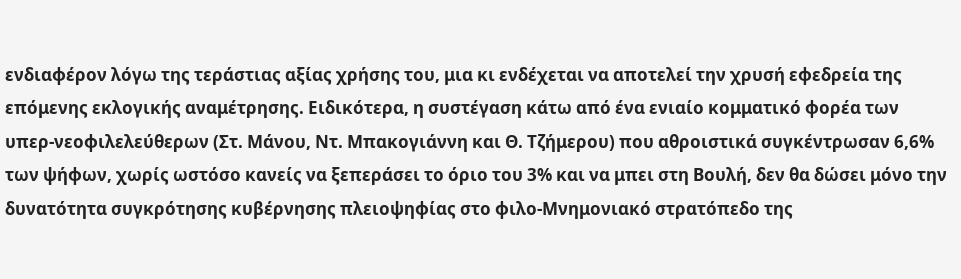ενδιαφέρον λόγω της τεράστιας αξίας χρήσης του, μια κι ενδέχεται να αποτελεί την χρυσή εφεδρεία της επόμενης εκλογικής αναμέτρησης. Ειδικότερα, η συστέγαση κάτω από ένα ενιαίο κομματικό φορέα των υπερ-νεοφιλελεύθερων (Στ. Μάνου, Ντ. Μπακογιάννη και Θ. Τζήμερου) που αθροιστικά συγκέντρωσαν 6,6% των ψήφων, χωρίς ωστόσο κανείς να ξεπεράσει το όριο του 3% και να μπει στη Βουλή, δεν θα δώσει μόνο την δυνατότητα συγκρότησης κυβέρνησης πλειοψηφίας στο φιλο-Μνημονιακό στρατόπεδο της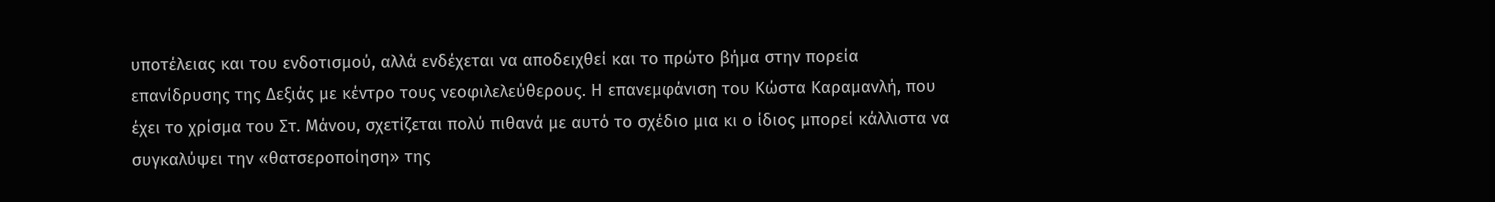υποτέλειας και του ενδοτισμού, αλλά ενδέχεται να αποδειχθεί και το πρώτο βήμα στην πορεία επανίδρυσης της Δεξιάς με κέντρο τους νεοφιλελεύθερους. Η επανεμφάνιση του Κώστα Καραμανλή, που έχει το χρίσμα του Στ. Μάνου, σχετίζεται πολύ πιθανά με αυτό το σχέδιο μια κι ο ίδιος μπορεί κάλλιστα να συγκαλύψει την «θατσεροποίηση» της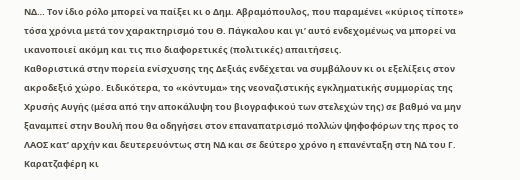ΝΔ… Τον ίδιο ρόλο μπορεί να παίξει κι ο Δημ. Αβραμόπουλος, που παραμένει «κύριος τίποτε» τόσα χρόνια μετά τον χαρακτηρισμό του Θ. Πάγκαλου και γι’ αυτό ενδεχομένως να μπορεί να ικανοποιεί ακόμη και τις πιο διαφορετικές (πολιτικές) απαιτήσεις.
Καθοριστικά στην πορεία ενίσχυσης της Δεξιάς ενδέχεται να συμβάλουν κι οι εξελίξεις στον ακροδεξιό χώρο. Ειδικότερα, το «κόντυμα» της νεοναζιστικής εγκληματικής συμμορίας της Χρυσής Αυγής (μέσα από την αποκάλυψη του βιογραφικού των στελεχών της) σε βαθμό να μην ξαναμπεί στην Βουλή που θα οδηγήσει στον επαναπατρισμό πολλών ψηφοφόρων της προς το ΛΑΟΣ κατ’ αρχήν και δευτερευόντως στη ΝΔ και σε δεύτερο χρόνο η επανένταξη στη ΝΔ του Γ. Καρατζαφέρη κι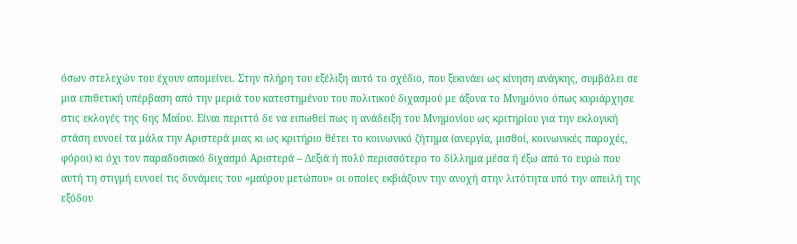όσων στελεχών του έχουν απομείνει. Στην πλήρη του εξέλιξη αυτό το σχέδιο, που ξεκινάει ως κίνηση ανάγκης, συμβάλει σε μια επιθετική υπέρβαση από την μεριά του κατεστημένου του πολιτικού διχασμού με άξονα το Μνημόνιο όπως κυριάρχησε στις εκλογές της 6ης Μαΐου. Είναι περιττό δε να ειπωθεί πως η ανάδειξη του Μνημονίου ως κριτηρίου για την εκλογική στάση ευνοεί τα μάλα την Αριστερά μιας κι ως κριτήριο θέτει το κοινωνικό ζήτημα (ανεργία, μισθοί, κοινωνικές παροχές, φόροι) κι όχι τον παραδοσιακό διχασμό Αριστερά – Δεξιά ή πολύ περισσότερο το δίλλημα μέσα ή έξω από το ευρώ που αυτή τη στιγμή ευνοεί τις δυνάμεις του «μαύρου μετώπου» οι οποίες εκβιάζουν την ανοχή στην λιτότητα υπό την απειλή της εξόδου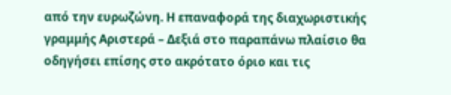από την ευρωζώνη. Η επαναφορά της διαχωριστικής γραμμής Αριστερά – Δεξιά στο παραπάνω πλαίσιο θα οδηγήσει επίσης στο ακρότατο όριο και τις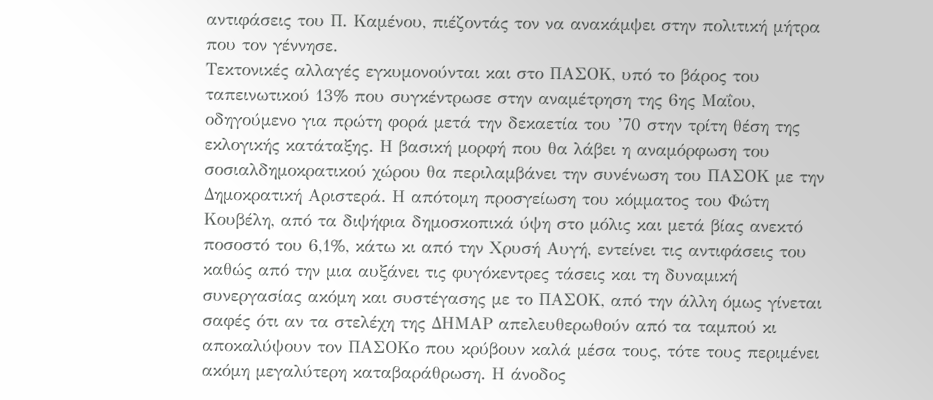αντιφάσεις του Π. Καμένου, πιέζοντάς τον να ανακάμψει στην πολιτική μήτρα που τον γέννησε.
Τεκτονικές αλλαγές εγκυμονούνται και στο ΠΑΣΟΚ, υπό το βάρος του ταπεινωτικού 13% που συγκέντρωσε στην αναμέτρηση της 6ης Μαΐου, οδηγούμενο για πρώτη φορά μετά την δεκαετία του ’70 στην τρίτη θέση της εκλογικής κατάταξης. Η βασική μορφή που θα λάβει η αναμόρφωση του σοσιαλδημοκρατικού χώρου θα περιλαμβάνει την συνένωση του ΠΑΣΟΚ με την Δημοκρατική Αριστερά. Η απότομη προσγείωση του κόμματος του Φώτη Κουβέλη, από τα διψήφια δημοσκοπικά ύψη στο μόλις και μετά βίας ανεκτό ποσοστό του 6,1%, κάτω κι από την Χρυσή Αυγή, εντείνει τις αντιφάσεις του καθώς από την μια αυξάνει τις φυγόκεντρες τάσεις και τη δυναμική συνεργασίας ακόμη και συστέγασης με το ΠΑΣΟΚ, από την άλλη όμως γίνεται σαφές ότι αν τα στελέχη της ΔΗΜΑΡ απελευθερωθούν από τα ταμπού κι αποκαλύψουν τον ΠΑΣΟΚο που κρύβουν καλά μέσα τους, τότε τους περιμένει ακόμη μεγαλύτερη καταβαράθρωση. Η άνοδος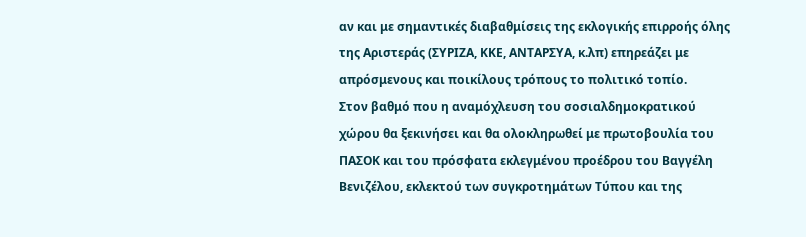αν και με σημαντικές διαβαθμίσεις της εκλογικής επιρροής όλης της Αριστεράς (ΣΥΡΙΖΑ, ΚΚΕ, ΑΝΤΑΡΣΥΑ, κ.λπ) επηρεάζει με απρόσμενους και ποικίλους τρόπους το πολιτικό τοπίο.
Στον βαθμό που η αναμόχλευση του σοσιαλδημοκρατικού χώρου θα ξεκινήσει και θα ολοκληρωθεί με πρωτοβουλία του ΠΑΣΟΚ και του πρόσφατα εκλεγμένου προέδρου του Βαγγέλη Βενιζέλου, εκλεκτού των συγκροτημάτων Τύπου και της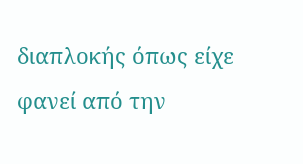διαπλοκής όπως είχε φανεί από την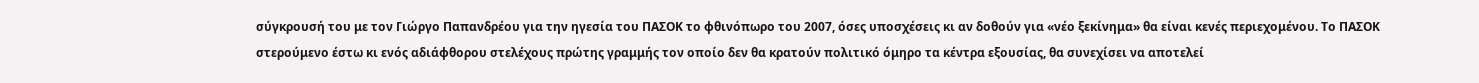σύγκρουσή του με τον Γιώργο Παπανδρέου για την ηγεσία του ΠΑΣΟΚ το φθινόπωρο του 2007, όσες υποσχέσεις κι αν δοθούν για «νέο ξεκίνημα» θα είναι κενές περιεχομένου. Το ΠΑΣΟΚ στερούμενο έστω κι ενός αδιάφθορου στελέχους πρώτης γραμμής τον οποίο δεν θα κρατούν πολιτικό όμηρο τα κέντρα εξουσίας, θα συνεχίσει να αποτελεί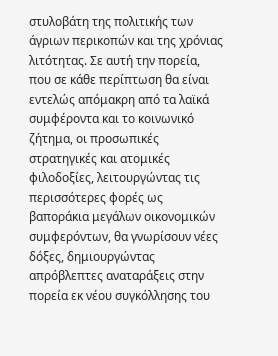στυλοβάτη της πολιτικής των άγριων περικοπών και της χρόνιας λιτότητας. Σε αυτή την πορεία, που σε κάθε περίπτωση θα είναι εντελώς απόμακρη από τα λαϊκά συμφέροντα και το κοινωνικό ζήτημα, οι προσωπικές στρατηγικές και ατομικές φιλοδοξίες, λειτουργώντας τις περισσότερες φορές ως βαποράκια μεγάλων οικονομικών συμφερόντων, θα γνωρίσουν νέες δόξες, δημιουργώντας απρόβλεπτες αναταράξεις στην πορεία εκ νέου συγκόλλησης του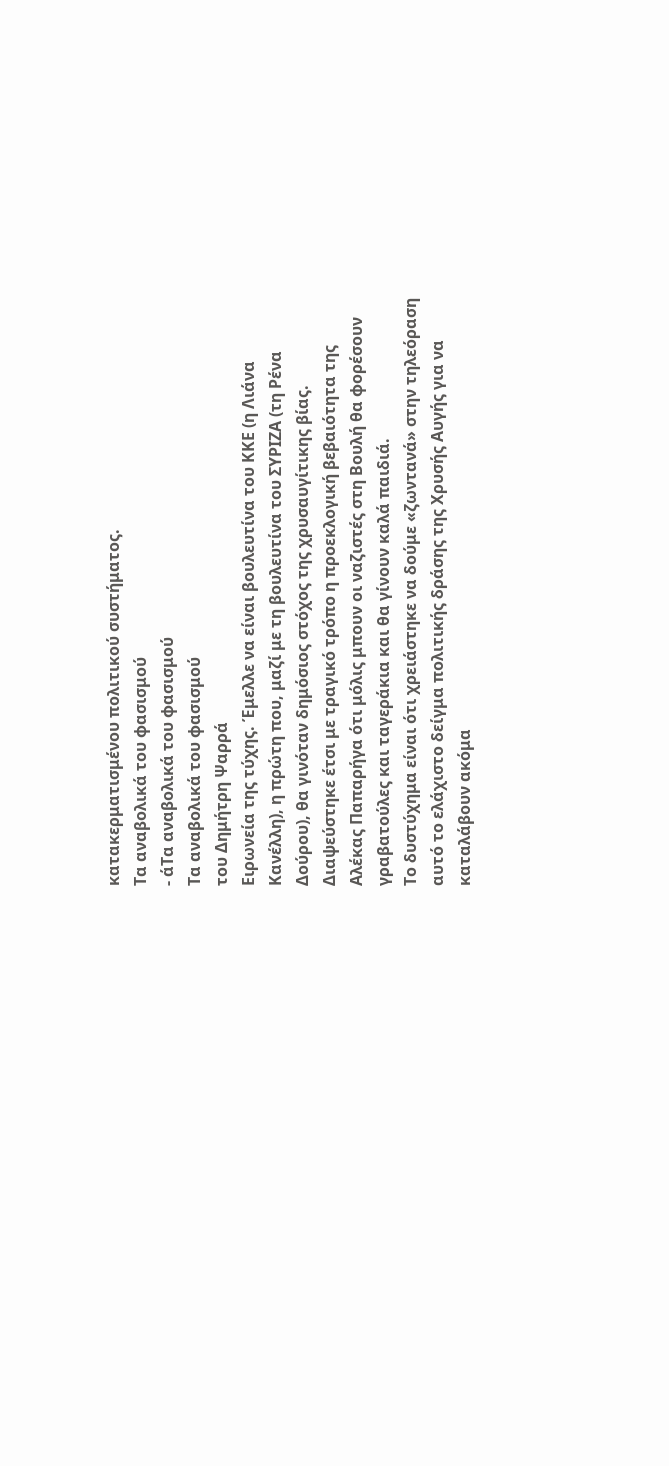κατακερματισμένου πολιτικού συστήματος.
Τα αναβολικά του φασισμού
- άΤα αναβολικά του φασισμού
Τα αναβολικά του φασισμού
του Δημήτρη Ψαρρά
Ειρωνεία της τύχης. Έμελλε να είναι βουλευτίνα του ΚΚΕ (η Λιάνα Κανέλλη), η πρώτη που, μαζί με τη βουλευτίνα του ΣΥΡΙΖΑ (τη Ρένα Δούρου), θα γινόταν δημόσιος στόχος της χρυσαυγίτικης βίας. Διαψεύστηκε έτσι με τραγικό τρόπο η προεκλογική βεβαιότητα της Αλέκας Παπαρήγα ότι μόλις μπουν οι ναζιστές στη Βουλή θα φορέσουν γραβατούλες και ταγεράκια και θα γίνουν καλά παιδιά.
Το δυστύχημα είναι ότι χρειάστηκε να δούμε «ζωντανά» στην τηλεόραση αυτό το ελάχιστο δείγμα πολιτικής δράσης της Χρυσής Αυγής για να καταλάβουν ακόμα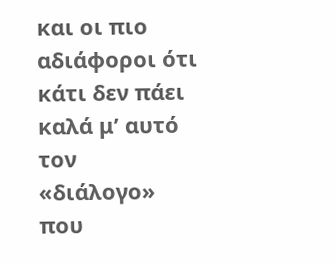και οι πιο αδιάφοροι ότι κάτι δεν πάει καλά μ’ αυτό τον «διάλογο» που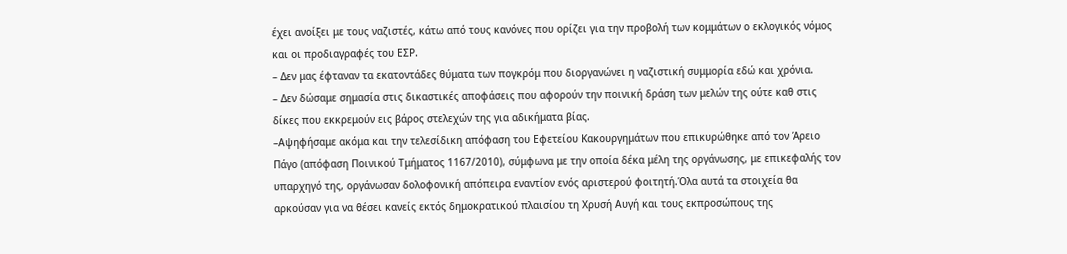έχει ανοίξει με τους ναζιστές, κάτω από τους κανόνες που ορίζει για την προβολή των κομμάτων ο εκλογικός νόμος και οι προδιαγραφές του ΕΣΡ.
– Δεν μας έφταναν τα εκατοντάδες θύματα των πογκρόμ που διοργανώνει η ναζιστική συμμορία εδώ και χρόνια.
– Δεν δώσαμε σημασία στις δικαστικές αποφάσεις που αφορούν την ποινική δράση των μελών της ούτε καθ στις δίκες που εκκρεμούν εις βάρος στελεχών της για αδικήματα βίας.
–Αψηφήσαμε ακόμα και την τελεσίδικη απόφαση του Εφετείου Κακουργημάτων που επικυρώθηκε από τον Άρειο Πάγο (απόφαση Ποινικού Τμήματος 1167/2010), σύμφωνα με την οποία δέκα μέλη της οργάνωσης, με επικεφαλής τον υπαρχηγό της, οργάνωσαν δολοφονική απόπειρα εναντίον ενός αριστερού φοιτητή.Όλα αυτά τα στοιχεία θα αρκούσαν για να θέσει κανείς εκτός δημοκρατικού πλαισίου τη Χρυσή Αυγή και τους εκπροσώπους της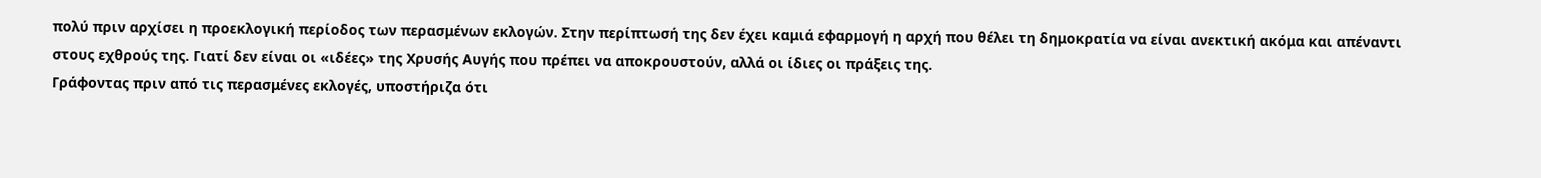πολύ πριν αρχίσει η προεκλογική περίοδος των περασμένων εκλογών. Στην περίπτωσή της δεν έχει καμιά εφαρμογή η αρχή που θέλει τη δημοκρατία να είναι ανεκτική ακόμα και απέναντι στους εχθρούς της. Γιατί δεν είναι οι «ιδέες» της Χρυσής Αυγής που πρέπει να αποκρουστούν, αλλά οι ίδιες οι πράξεις της.
Γράφοντας πριν από τις περασμένες εκλογές, υποστήριζα ότι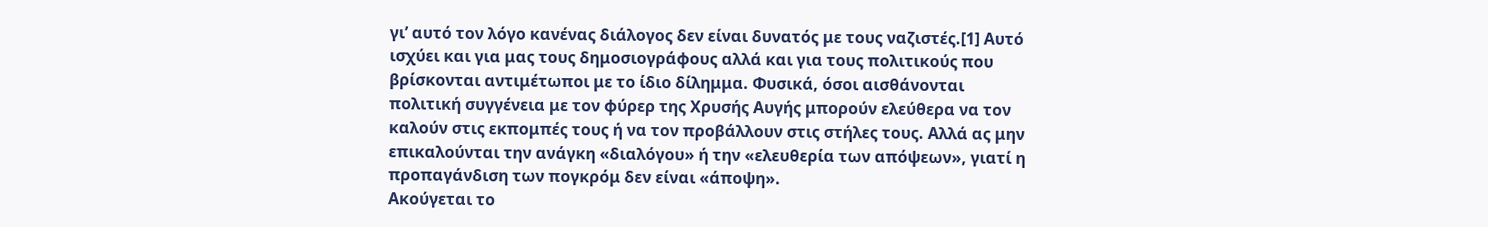γι’ αυτό τον λόγο κανένας διάλογος δεν είναι δυνατός με τους ναζιστές.[1] Αυτό ισχύει και για μας τους δημοσιογράφους αλλά και για τους πολιτικούς που βρίσκονται αντιμέτωποι με το ίδιο δίλημμα. Φυσικά, όσοι αισθάνονται πολιτική συγγένεια με τον φύρερ της Χρυσής Αυγής μπορούν ελεύθερα να τον καλούν στις εκπομπές τους ή να τον προβάλλουν στις στήλες τους. Αλλά ας μην επικαλούνται την ανάγκη «διαλόγου» ή την «ελευθερία των απόψεων», γιατί η προπαγάνδιση των πογκρόμ δεν είναι «άποψη».
Ακούγεται το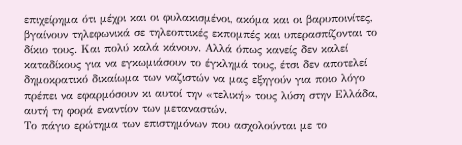επιχείρημα ότι μέχρι και οι φυλακισμένοι, ακόμα και οι βαρυποινίτες, βγαίνουν τηλεφωνικά σε τηλεοπτικές εκπομπές και υπερασπίζονται το δίκιο τους. Και πολύ καλά κάνουν. Αλλά όπως κανείς δεν καλεί καταδίκους για να εγκωμιάσουν το έγκλημά τους, έτσι δεν αποτελεί δημοκρατικό δικαίωμα των ναζιστών να μας εξηγούν για ποιο λόγο πρέπει να εφαρμόσουν κι αυτοί την «τελική» τους λύση στην Ελλάδα, αυτή τη φορά εναντίον των μεταναστών.
Το πάγιο ερώτημα των επιστημόνων που ασχολούνται με το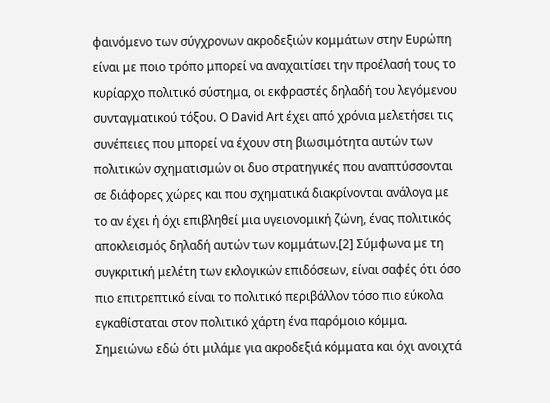φαινόμενο των σύγχρονων ακροδεξιών κομμάτων στην Ευρώπη είναι με ποιο τρόπο μπορεί να αναχαιτίσει την προέλασή τους το κυρίαρχο πολιτικό σύστημα, οι εκφραστές δηλαδή του λεγόμενου συνταγματικού τόξου. Ο David Art έχει από χρόνια μελετήσει τις συνέπειες που μπορεί να έχουν στη βιωσιμότητα αυτών των πολιτικών σχηματισμών οι δυο στρατηγικές που αναπτύσσονται σε διάφορες χώρες και που σχηματικά διακρίνονται ανάλογα με το αν έχει ή όχι επιβληθεί μια υγειονομική ζώνη, ένας πολιτικός αποκλεισμός δηλαδή αυτών των κομμάτων.[2] Σύμφωνα με τη συγκριτική μελέτη των εκλογικών επιδόσεων, είναι σαφές ότι όσο πιο επιτρεπτικό είναι το πολιτικό περιβάλλον τόσο πιο εύκολα εγκαθίσταται στον πολιτικό χάρτη ένα παρόμοιο κόμμα. Σημειώνω εδώ ότι μιλάμε για ακροδεξιά κόμματα και όχι ανοιχτά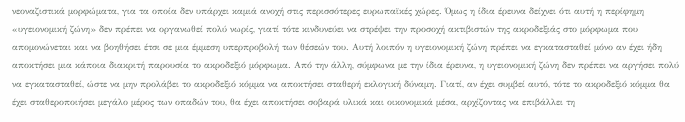νεοναζιστικά μορφώματα, για τα οποία δεν υπάρχει καμιά ανοχή στις περισσότερες ευρωπαϊκές χώρες. Όμως η ίδια έρευνα δείχνει ότι αυτή η περίφημη «υγειονομική ζώνη» δεν πρέπει να οργανωθεί πολύ νωρίς, γιατί τότε κινδυνεύει να στρέψει την προσοχή ακτιβιστών της ακροδεξιάς στο μόρφωμα που απομονώνεται και να βοηθήσει έτσι σε μια έμμεση υπερπροβολή των θέσεών του. Αυτή λοιπόν η υγειονομική ζώνη πρέπει να εγκατασταθεί μόνο αν έχει ήδη αποκτήσει μια κάποια διακριτή παρουσία το ακροδεξιό μόρφωμα. Από την άλλη, σύμφωνα με την ίδια έρευνα, η υγειονομική ζώνη δεν πρέπει να αργήσει πολύ να εγκατασταθεί, ώστε να μην προλάβει το ακροδεξιό κόμμα να αποκτήσει σταθερή εκλογική δύναμη. Γιατί, αν έχει συμβεί αυτό, τότε το ακροδεξιό κόμμα θα έχει σταθεροποιήσει μεγάλο μέρος των οπαδών του, θα έχει αποκτήσει σοβαρά υλικά και οικονομικά μέσα, αρχίζοντας να επιβάλλει τη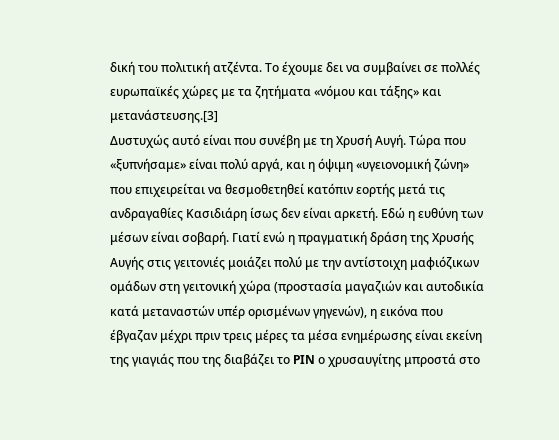δική του πολιτική ατζέντα. Το έχουμε δει να συμβαίνει σε πολλές ευρωπαϊκές χώρες με τα ζητήματα «νόμου και τάξης» και μετανάστευσης.[3]
Δυστυχώς αυτό είναι που συνέβη με τη Χρυσή Αυγή. Τώρα που «ξυπνήσαμε» είναι πολύ αργά, και η όψιμη «υγειονομική ζώνη» που επιχειρείται να θεσμοθετηθεί κατόπιν εορτής μετά τις ανδραγαθίες Κασιδιάρη ίσως δεν είναι αρκετή. Εδώ η ευθύνη των μέσων είναι σοβαρή. Γιατί ενώ η πραγματική δράση της Χρυσής Αυγής στις γειτονιές μοιάζει πολύ με την αντίστοιχη μαφιόζικων ομάδων στη γειτονική χώρα (προστασία μαγαζιών και αυτοδικία κατά μεταναστών υπέρ ορισμένων γηγενών), η εικόνα που έβγαζαν μέχρι πριν τρεις μέρες τα μέσα ενημέρωσης είναι εκείνη της γιαγιάς που της διαβάζει το PIN ο χρυσαυγίτης μπροστά στο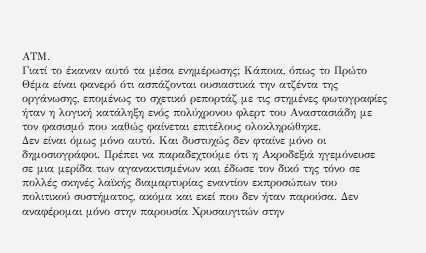ΑΤΜ.
Γιατί το έκαναν αυτό τα μέσα ενημέρωσης; Κάποια, όπως το Πρώτο Θέμα είναι φανερό ότι ασπάζονται ουσιαστικά την ατζέντα της οργάνωσης, επομένως το σχετικό ρεπορτάζ με τις στημένες φωτογραφίες ήταν η λογική κατάληξη ενός πολύχρονου φλερτ του Αναστασιάδη με τον φασισμό που καθώς φαίνεται επιτέλους ολοκληρώθηκε.
Δεν είναι όμως μόνο αυτό. Και δυστυχώς δεν φταίνε μόνο οι δημοσιογράφοι. Πρέπει να παραδεχτούμε ότι η Ακροδεξιά ηγεμόνευσε σε μια μερίδα των αγανακτισμένων και έδωσε τον δικό της τόνο σε πολλές σκηνές λαϊκής διαμαρτυρίας εναντίον εκπροσώπων του πολιτικού συστήματος, ακόμα και εκεί που δεν ήταν παρούσα. Δεν αναφέρομαι μόνο στην παρουσία Χρυσαυγιτών στην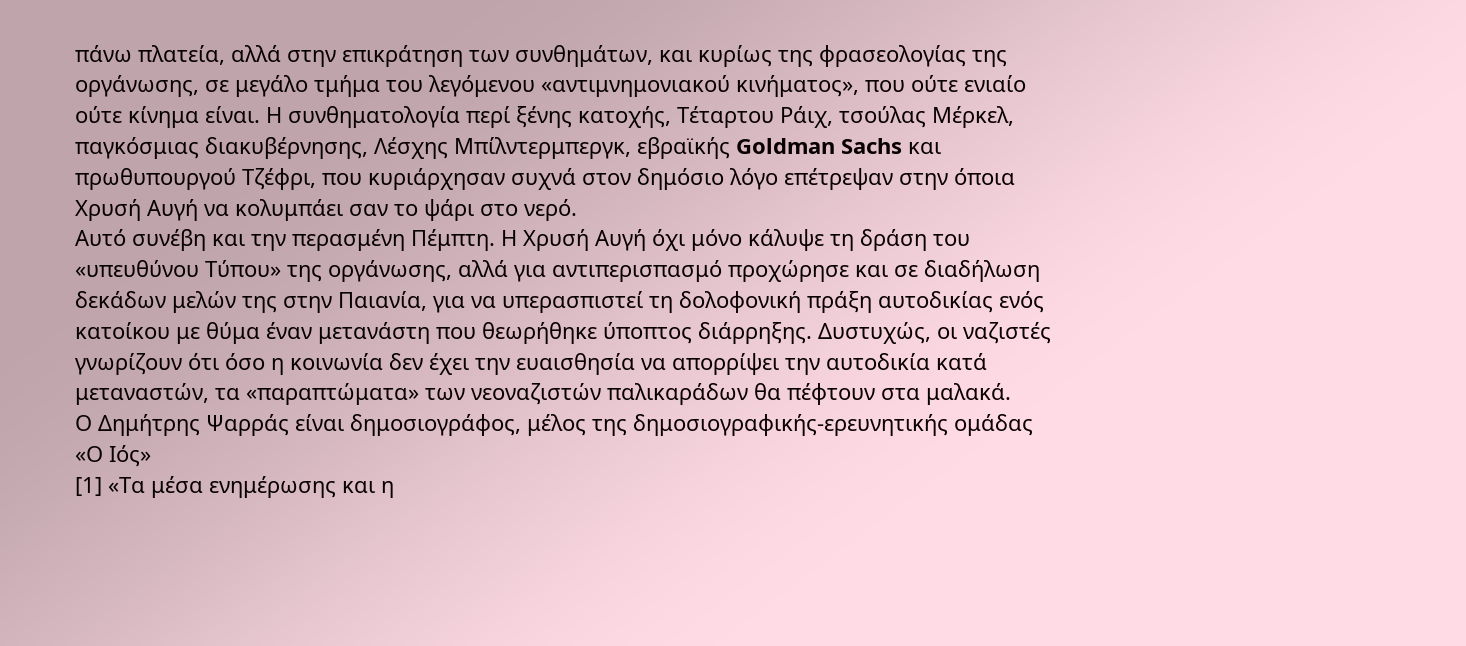πάνω πλατεία, αλλά στην επικράτηση των συνθημάτων, και κυρίως της φρασεολογίας της οργάνωσης, σε μεγάλο τμήμα του λεγόμενου «αντιμνημονιακού κινήματος», που ούτε ενιαίο ούτε κίνημα είναι. Η συνθηματολογία περί ξένης κατοχής, Τέταρτου Ράιχ, τσούλας Μέρκελ, παγκόσμιας διακυβέρνησης, Λέσχης Μπίλντερμπεργκ, εβραϊκής Goldman Sachs και πρωθυπουργού Τζέφρι, που κυριάρχησαν συχνά στον δημόσιο λόγο επέτρεψαν στην όποια Χρυσή Αυγή να κολυμπάει σαν το ψάρι στο νερό.
Αυτό συνέβη και την περασμένη Πέμπτη. Η Χρυσή Αυγή όχι μόνο κάλυψε τη δράση του «υπευθύνου Τύπου» της οργάνωσης, αλλά για αντιπερισπασμό προχώρησε και σε διαδήλωση δεκάδων μελών της στην Παιανία, για να υπερασπιστεί τη δολοφονική πράξη αυτοδικίας ενός κατοίκου με θύμα έναν μετανάστη που θεωρήθηκε ύποπτος διάρρηξης. Δυστυχώς, οι ναζιστές γνωρίζουν ότι όσο η κοινωνία δεν έχει την ευαισθησία να απορρίψει την αυτοδικία κατά μεταναστών, τα «παραπτώματα» των νεοναζιστών παλικαράδων θα πέφτουν στα μαλακά.
Ο Δημήτρης Ψαρράς είναι δημοσιογράφος, μέλος της δημοσιογραφικής-ερευνητικής ομάδας «Ο Ιός»
[1] «Τα μέσα ενημέρωσης και η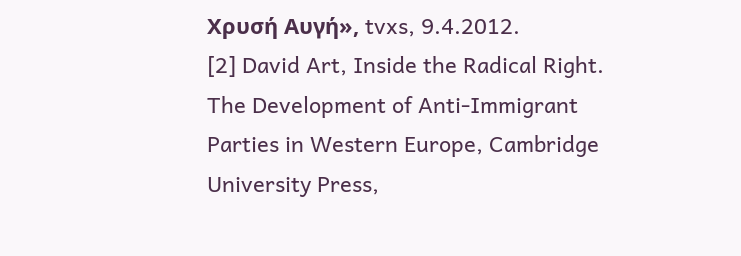Χρυσή Αυγή», tvxs, 9.4.2012.
[2] David Art, Inside the Radical Right. The Development of Anti-Immigrant Parties in Western Europe, Cambridge University Press,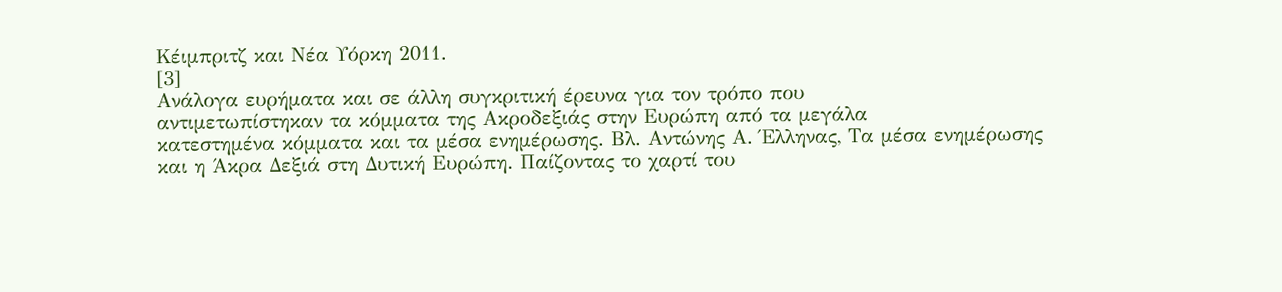Κέιμπριτζ και Νέα Υόρκη 2011.
[3]
Ανάλογα ευρήματα και σε άλλη συγκριτική έρευνα για τον τρόπο που
αντιμετωπίστηκαν τα κόμματα της Ακροδεξιάς στην Ευρώπη από τα μεγάλα
κατεστημένα κόμματα και τα μέσα ενημέρωσης. Βλ. Αντώνης Α. Έλληνας, Τα μέσα ενημέρωσης και η Άκρα Δεξιά στη Δυτική Ευρώπη. Παίζοντας το χαρτί του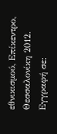εθνικισμού, Επίκεντρο, Θεσσαλονίκη 2012.
Εγγραφή σε: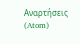Αναρτήσεις (Atom)